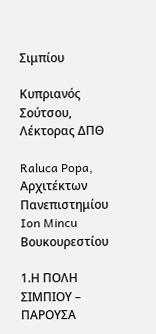Σιμπίου

Κυπριανός Σούτσου, Λέκτορας ΔΠΘ

Raluca Popa, Αρχιτέκτων Πανεπιστημίου Ion Mincu Βουκουρεστίου

1.Η ΠΟΛΗ ΣΙΜΠΙΟΥ – ΠΑΡΟΥΣΑ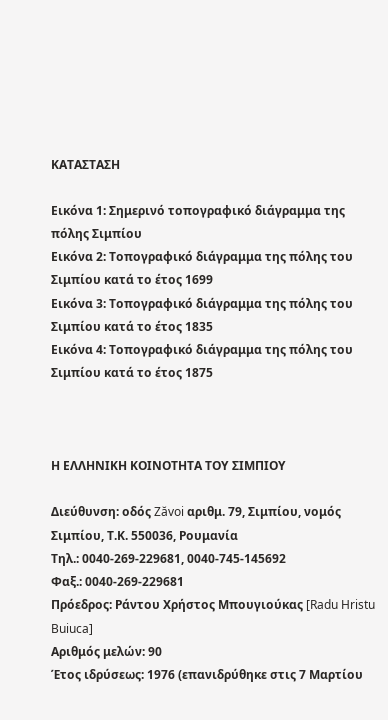ΚΑΤΑΣΤΑΣΗ

Εικόνα 1: Σημερινό τοπογραφικό διάγραμμα της πόλης Σιμπίου
Εικόνα 2: Τοπογραφικό διάγραμμα της πόλης του Σιμπίου κατά το έτος 1699
Εικόνα 3: Τοπογραφικό διάγραμμα της πόλης του Σιμπίου κατά το έτος 1835
Εικόνα 4: Τοπογραφικό διάγραμμα της πόλης του Σιμπίου κατά το έτος 1875



Η ΕΛΛΗΝΙΚΗ ΚΟΙΝΟΤΗΤΑ ΤΟΥ ΣΙΜΠΙΟΥ

Διεύθυνση: οδός Zăvoi αριθμ. 79, Σιμπίου, νομός Σιμπίου, Τ.Κ. 550036, Ρουμανία
Τηλ.: 0040-269-229681, 0040-745-145692
Φαξ.: 0040-269-229681
Πρόεδρος: Ράντου Χρήστος Μπουγιούκας [Radu Hristu Buiuca]
Αριθμός μελών: 90
Έτος ιδρύσεως: 1976 (επανιδρύθηκε στις 7 Μαρτίου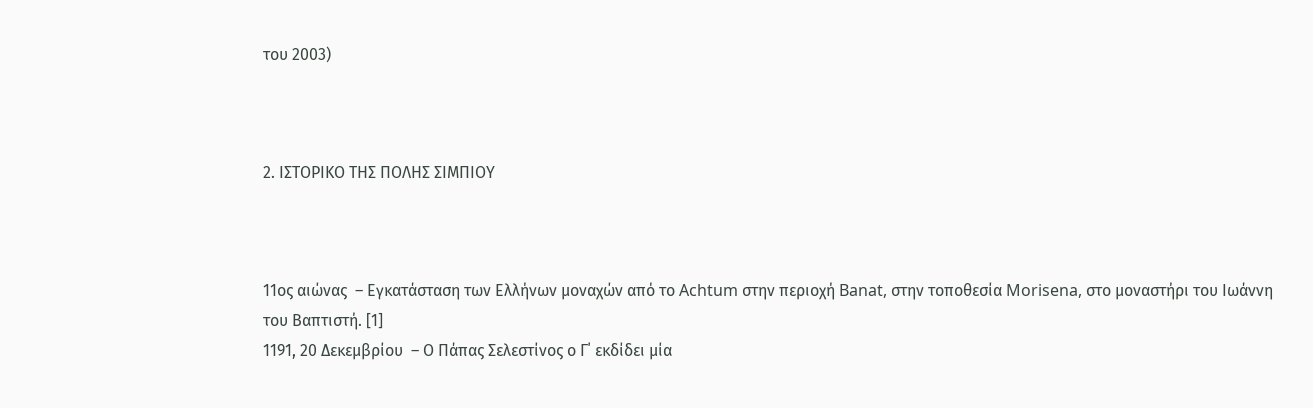του 2003)



2. ΙΣΤΟΡΙΚΟ ΤΗΣ ΠΟΛΗΣ ΣΙΜΠΙΟΥ



11ος αιώνας  – Εγκατάσταση των Ελλήνων μοναχών από το Achtum στην περιοχή Banat, στην τοποθεσία Morisena, στο μοναστήρι του Ιωάννη του Βαπτιστή. [1]
1191, 20 Δεκεμβρίου  – Ο Πάπας Σελεστίνος ο Γ΄ εκδίδει μία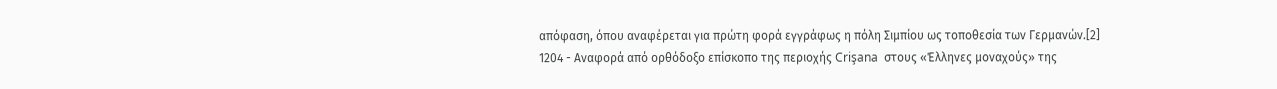απόφαση, όπου αναφέρεται για πρώτη φορά εγγράφως η πόλη Σιμπίου ως τοποθεσία των Γερμανών.[2]
1204 - Αναφορά από ορθόδοξο επίσκοπο της περιοχής Crişana  στους «Έλληνες μοναχούς» της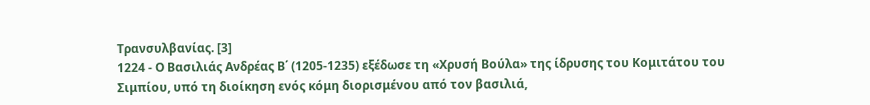Τρανσυλβανίας. [3]
1224 - Ο Βασιλιάς Ανδρέας Β΄ (1205-1235) εξέδωσε τη «Χρυσή Βούλα» της ίδρυσης του Κομιτάτου του Σιμπίου, υπό τη διοίκηση ενός κόμη διορισμένου από τον βασιλιά,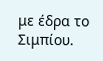με έδρα το Σιμπίου.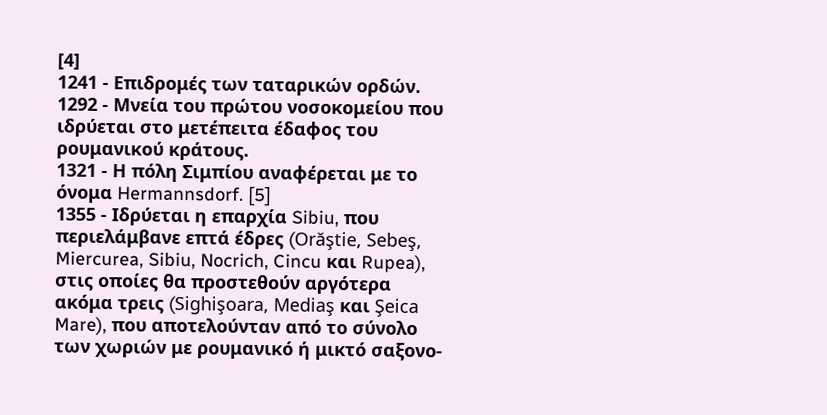[4]
1241 - Επιδρομές των ταταρικών ορδών.
1292 - Μνεία του πρώτου νοσοκομείου που ιδρύεται στο μετέπειτα έδαφος του ρουμανικού κράτους.
1321 - Η πόλη Σιμπίου αναφέρεται με το όνομα Hermannsdorf. [5]
1355 - Ιδρύεται η επαρχία Sibiu, που περιελάμβανε επτά έδρες (Orăştie, Sebeş, Miercurea, Sibiu, Nocrich, Cincu και Rupea), στις οποίες θα προστεθούν αργότερα ακόμα τρεις (Sighişoara, Mediaş και Şeica Mare), που αποτελούνταν από το σύνολο των χωριών με ρουμανικό ή μικτό σαξονο-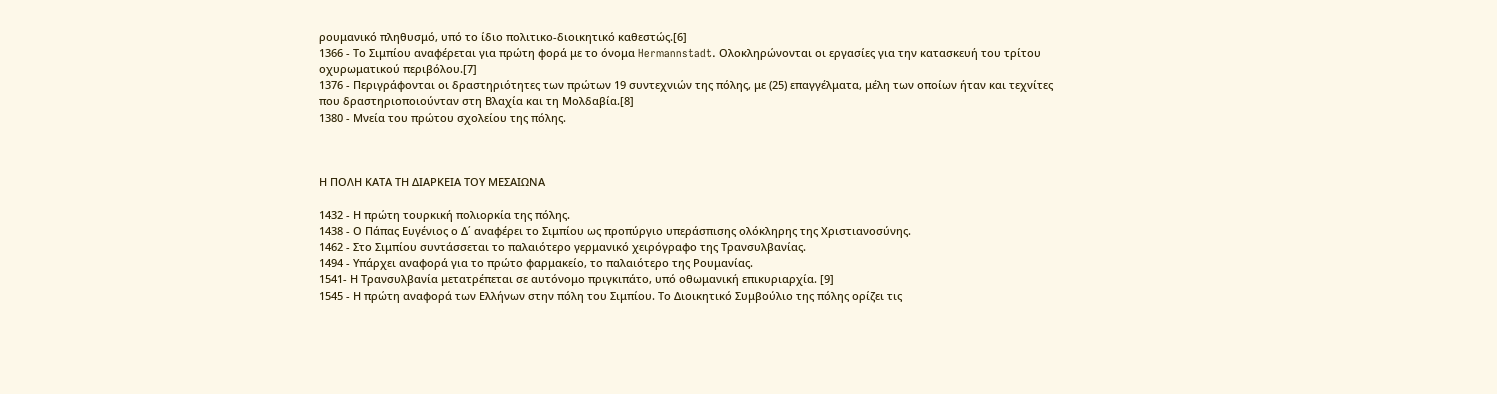ρουμανικό πληθυσμό, υπό το ίδιο πολιτικο-διοικητικό καθεστώς.[6]
1366 - Το Σιμπίου αναφέρεται για πρώτη φορά με το όνομα Hermannstadt. Ολοκληρώνονται οι εργασίες για την κατασκευή του τρίτου οχυρωματικού περιβόλου.[7]
1376 - Περιγράφονται οι δραστηριότητες των πρώτων 19 συντεχνιών της πόλης, με (25) επαγγέλματα, μέλη των οποίων ήταν και τεχνίτες που δραστηριοποιούνταν στη Βλαχία και τη Μολδαβία.[8]
1380 - Μνεία του πρώτου σχολείου της πόλης.



Η ΠΟΛΗ ΚΑΤΑ ΤΗ ΔΙΑΡΚΕΙΑ ΤΟΥ ΜΕΣΑΙΩΝΑ

1432 - Η πρώτη τουρκική πολιορκία της πόλης.
1438 - Ο Πάπας Ευγένιος ο Δ΄ αναφέρει το Σιμπίου ως προπύργιο υπεράσπισης ολόκληρης της Χριστιανοσύνης.
1462 - Στο Σιμπίου συντάσσεται το παλαιότερο γερμανικό χειρόγραφο της Τρανσυλβανίας.
1494 - Υπάρχει αναφορά για το πρώτο φαρμακείο, το παλαιότερο της Ρουμανίας.
1541- Η Τρανσυλβανία μετατρέπεται σε αυτόνομο πριγκιπάτο, υπό οθωμανική επικυριαρχία. [9]
1545 - Η πρώτη αναφορά των Ελλήνων στην πόλη του Σιμπίου. Το Διοικητικό Συμβούλιο της πόλης ορίζει τις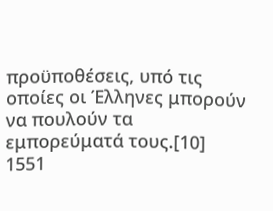προϋποθέσεις, υπό τις οποίες οι Έλληνες μπορούν να πουλούν τα εμπορεύματά τους.[10]
1551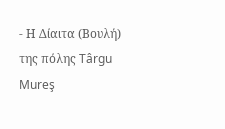- Η Δίαιτα (Βουλή) της πόλης Târgu Mureş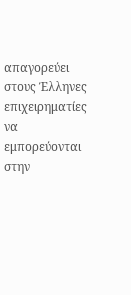απαγορεύει στους Έλληνες επιχειρηματίες να εμπορεύονται στην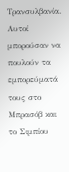Τρανσυλβανία. Αυτοί μπορούσαν να πουλούν τα εμπορεύματά τους στο Μπρασόβ και το Σιμπίου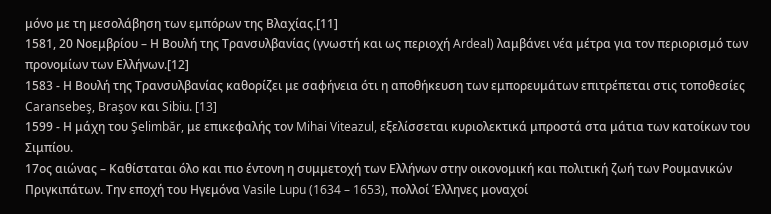μόνο με τη μεσολάβηση των εμπόρων της Βλαχίας.[11]
1581, 20 Νοεμβρίου – Η Βουλή της Τρανσυλβανίας (γνωστή και ως περιοχή Ardeal) λαμβάνει νέα μέτρα για τον περιορισμό των προνομίων των Ελλήνων.[12]
1583 - Η Βουλή της Τρανσυλβανίας καθορίζει με σαφήνεια ότι η αποθήκευση των εμπορευμάτων επιτρέπεται στις τοποθεσίες Caransebeş, Braşov και Sibiu. [13]
1599 - Η μάχη του Şelimbăr, με επικεφαλής τον Mihai Viteazul, εξελίσσεται κυριολεκτικά μπροστά στα μάτια των κατοίκων του Σιμπίου.
17ος αιώνας – Καθίσταται όλο και πιο έντονη η συμμετοχή των Ελλήνων στην οικονομική και πολιτική ζωή των Ρουμανικών Πριγκιπάτων. Την εποχή του Ηγεμόνα Vasile Lupu (1634 – 1653), πολλοί Έλληνες μοναχοί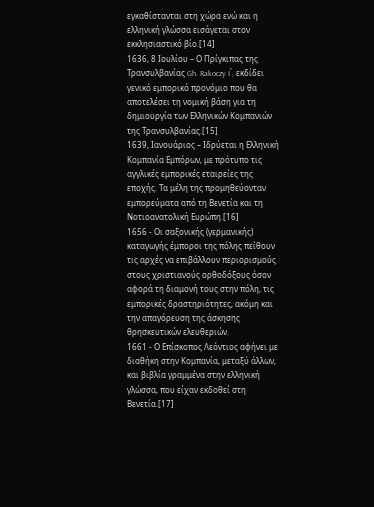εγκαθίστανται στη χώρα ενώ και η ελληνική γλώσσα εισάγεται στον εκκλησιαστικό βίο.[14]
1636, 8 Ιουλίου – Ο Πρίγκιπας της Τρανσυλβανίας Gh. Rakoczy I΄, εκδίδει γενικό εμπορικό προνόμιο που θα αποτελέσει τη νομική βάση για τη δημιουργία των Ελληνικών Κομπανιών της Τρανσυλβανίας.[15]
1639, Ιανουάριος – Ιδρύεται η Ελληνική Κομπανία Εμπόρων, με πρότυπο τις αγγλικές εμπορικές εταιρείες της εποχής. Τα μέλη της προμηθεύονταν εμπορεύματα από τη Βενετία και τη Νοτιοανατολική Ευρώπη.[16]
1656 - Οι σαξονικής (γερμανικής) καταγωγής έμποροι της πόλης πείθουν τις αρχές να επιβάλλουν περιορισμούς στους χριστιανούς ορθοδόξους όσον αφορά τη διαμονή τους στην πόλη, τις εμπορικές δραστηριότητες, ακόμη και την απαγόρευση της άσκησης θρησκευτικών ελευθεριών.
1661 - Ο Επίσκοπος Λεόντιος αφήνει με διαθήκη στην Κομπανία, μεταξύ άλλων, και βιβλία γραμμένα στην ελληνική γλώσσα, που είχαν εκδοθεί στη Βενετία.[17]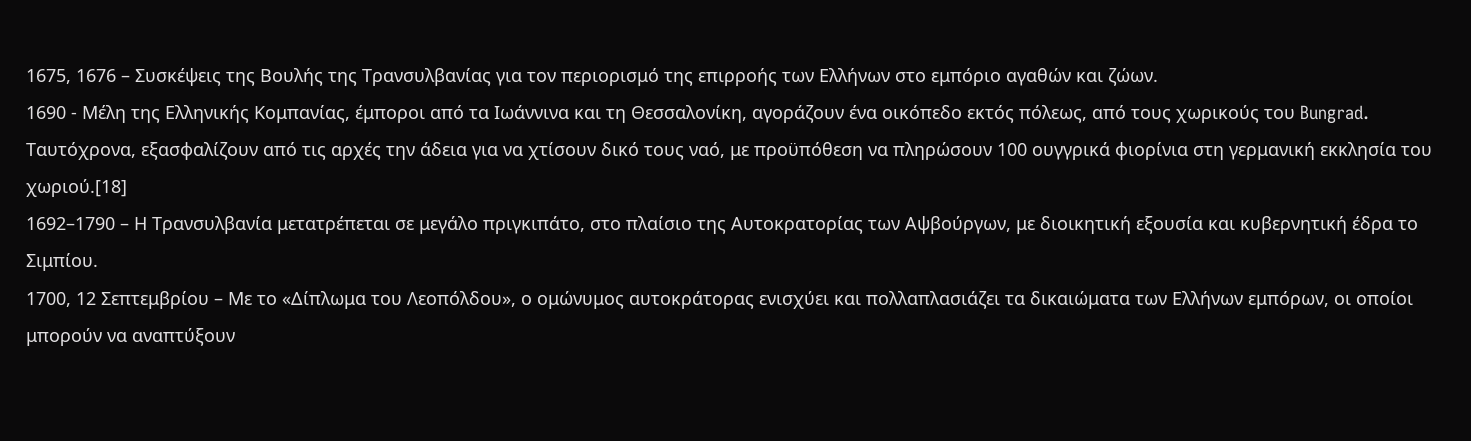1675, 1676 – Συσκέψεις της Βουλής της Τρανσυλβανίας για τον περιορισμό της επιρροής των Ελλήνων στο εμπόριο αγαθών και ζώων.
1690 - Μέλη της Ελληνικής Κομπανίας, έμποροι από τα Ιωάννινα και τη Θεσσαλονίκη, αγοράζουν ένα οικόπεδο εκτός πόλεως, από τους χωρικούς του Bungrad. Ταυτόχρονα, εξασφαλίζουν από τις αρχές την άδεια για να χτίσουν δικό τους ναό, με προϋπόθεση να πληρώσουν 100 ουγγρικά φιορίνια στη γερμανική εκκλησία του χωριού.[18]
1692–1790 – Η Τρανσυλβανία μετατρέπεται σε μεγάλο πριγκιπάτο, στο πλαίσιο της Αυτοκρατορίας των Αψβούργων, με διοικητική εξουσία και κυβερνητική έδρα το Σιμπίου.
1700, 12 Σεπτεμβρίου – Με το «Δίπλωμα του Λεοπόλδου», ο ομώνυμος αυτοκράτορας ενισχύει και πολλαπλασιάζει τα δικαιώματα των Ελλήνων εμπόρων, οι οποίοι μπορούν να αναπτύξουν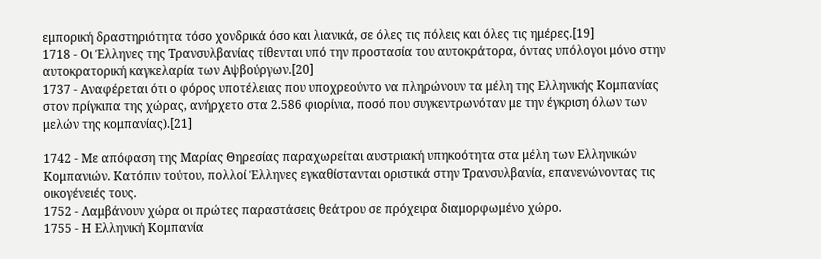εμπορική δραστηριότητα τόσο χονδρικά όσο και λιανικά, σε όλες τις πόλεις και όλες τις ημέρες.[19]
1718 - Οι Έλληνες της Τρανσυλβανίας τίθενται υπό την προστασία του αυτοκράτορα, όντας υπόλογοι μόνο στην αυτοκρατορική καγκελαρία των Αψβούργων.[20]
1737 - Αναφέρεται ότι ο φόρος υποτέλειας που υποχρεούντο να πληρώνουν τα μέλη της Ελληνικής Κομπανίας στον πρίγκιπα της χώρας, ανήρχετο στα 2.586 φιορίνια, ποσό που συγκεντρωνόταν με την έγκριση όλων των μελών της κομπανίας).[21]

1742 - Με απόφαση της Μαρίας Θηρεσίας παραχωρείται αυστριακή υπηκοότητα στα μέλη των Ελληνικών Κομπανιών. Κατόπιν τούτου, πολλοί Έλληνες εγκαθίστανται οριστικά στην Τρανσυλβανία, επανενώνοντας τις οικογένειές τους.
1752 - Λαμβάνουν χώρα οι πρώτες παραστάσεις θεάτρου σε πρόχειρα διαμορφωμένο χώρο.
1755 - Η Ελληνική Κομπανία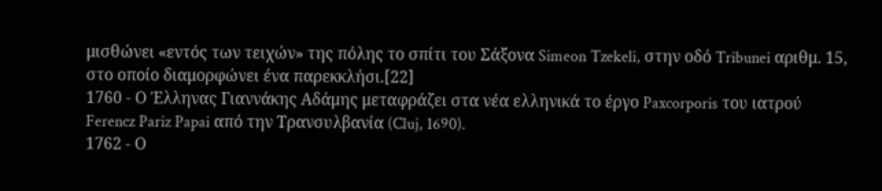μισθώνει «εντός των τειχών» της πόλης το σπίτι του Σάξονα Simeon Tzekeli, στην οδό Tribunei αριθμ. 15, στο οποίο διαμορφώνει ένα παρεκκλήσι.[22]
1760 - Ο Έλληνας Γιαννάκης Αδάμης μεταφράζει στα νέα ελληνικά το έργο Paxcorporis του ιατρού Ferencz Pariz Papai από την Τρανσυλβανία (Cluj, 1690).
1762 - Ο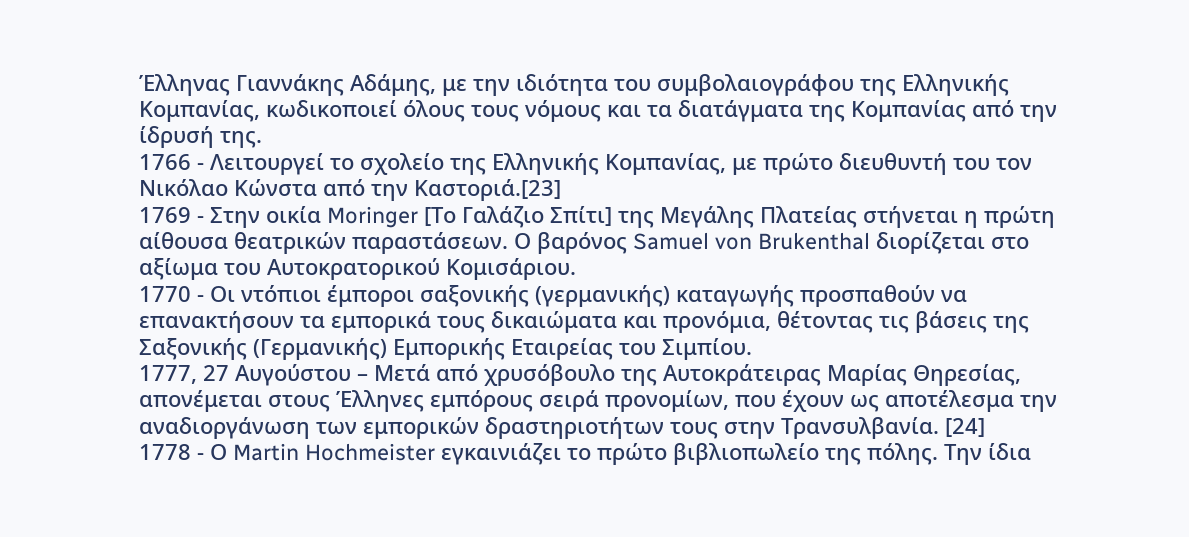Έλληνας Γιαννάκης Αδάμης, με την ιδιότητα του συμβολαιογράφου της Ελληνικής Κομπανίας, κωδικοποιεί όλους τους νόμους και τα διατάγματα της Κομπανίας από την ίδρυσή της.
1766 - Λειτουργεί το σχολείο της Ελληνικής Κομπανίας, με πρώτο διευθυντή του τον Νικόλαο Κώνστα από την Καστοριά.[23]
1769 - Στην οικία Moringer [Το Γαλάζιο Σπίτι] της Μεγάλης Πλατείας στήνεται η πρώτη αίθουσα θεατρικών παραστάσεων. Ο βαρόνος Samuel von Brukenthal διορίζεται στο αξίωμα του Αυτοκρατορικού Κομισάριου.
1770 - Οι ντόπιοι έμποροι σαξονικής (γερμανικής) καταγωγής προσπαθούν να επανακτήσουν τα εμπορικά τους δικαιώματα και προνόμια, θέτοντας τις βάσεις της Σαξονικής (Γερμανικής) Εμπορικής Εταιρείας του Σιμπίου.
1777, 27 Αυγούστου – Μετά από χρυσόβουλο της Αυτοκράτειρας Μαρίας Θηρεσίας, απονέμεται στους Έλληνες εμπόρους σειρά προνομίων, που έχουν ως αποτέλεσμα την αναδιοργάνωση των εμπορικών δραστηριοτήτων τους στην Τρανσυλβανία. [24]
1778 - Ο Martin Hochmeister εγκαινιάζει το πρώτο βιβλιοπωλείο της πόλης. Την ίδια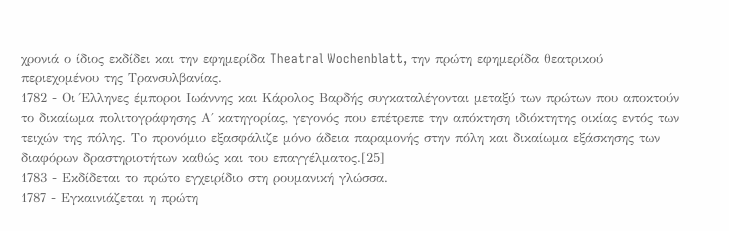χρονιά ο ίδιος εκδίδει και την εφημερίδα Theatral Wochenblatt, την πρώτη εφημερίδα θεατρικού περιεχομένου της Τρανσυλβανίας.
1782 - Οι Έλληνες έμποροι Ιωάννης και Κάρολος Βαρδής συγκαταλέγονται μεταξύ των πρώτων που αποκτούν το δικαίωμα πολιτογράφησης Α΄ κατηγορίας, γεγονός που επέτρεπε την απόκτηση ιδιόκτητης οικίας εντός των τειχών της πόλης. Το προνόμιο εξασφάλιζε μόνο άδεια παραμονής στην πόλη και δικαίωμα εξάσκησης των διαφόρων δραστηριοτήτων καθώς και του επαγγέλματος.[25]
1783 - Εκδίδεται το πρώτο εγχειρίδιο στη ρουμανική γλώσσα.
1787 - Εγκαινιάζεται η πρώτη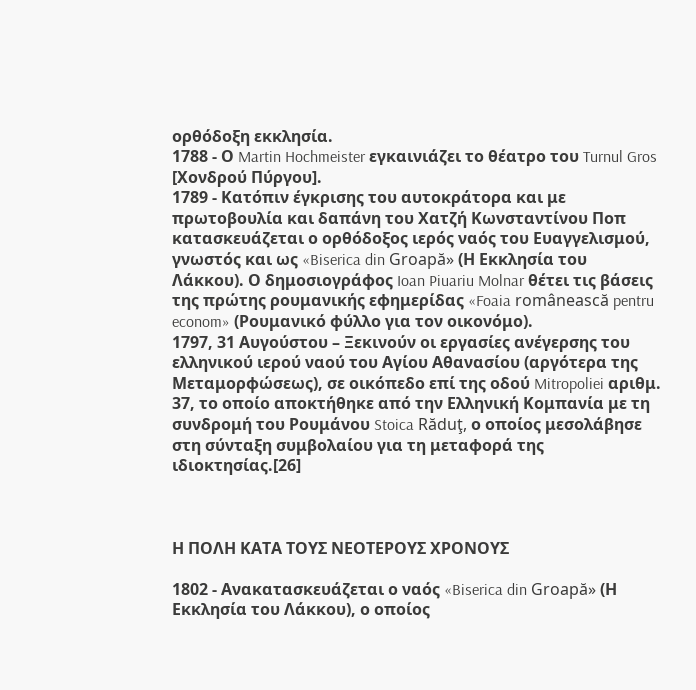ορθόδοξη εκκλησία.
1788 - Ο Martin Hochmeister εγκαινιάζει το θέατρο του Turnul Gros [Χονδρού Πύργου].
1789 - Κατόπιν έγκρισης του αυτοκράτορα και με πρωτοβουλία και δαπάνη του Χατζή Κωνσταντίνου Ποπ κατασκευάζεται ο ορθόδοξος ιερός ναός του Ευαγγελισμού, γνωστός και ως «Biserica din Groapă» (Η Εκκλησία του Λάκκου). Ο δημοσιογράφος Ioan Piuariu Molnar θέτει τις βάσεις της πρώτης ρουμανικής εφημερίδας «Foaia românească pentru econom» (Ρουμανικό φύλλο για τον οικονόμο).
1797, 31 Αυγούστου – Ξεκινούν οι εργασίες ανέγερσης του ελληνικού ιερού ναού του Αγίου Αθανασίου (αργότερα της Μεταμορφώσεως), σε οικόπεδο επί της οδού Mitropoliei αριθμ. 37, το οποίο αποκτήθηκε από την Ελληνική Κομπανία με τη συνδρομή του Ρουμάνου Stoica Răduţ, ο οποίος μεσολάβησε στη σύνταξη συμβολαίου για τη μεταφορά της ιδιοκτησίας.[26]



Η ΠΟΛΗ ΚΑΤΑ ΤΟΥΣ ΝΕΟΤΕΡΟΥΣ ΧΡΟΝΟΥΣ

1802 - Ανακατασκευάζεται ο ναός «Biserica din Groapă» (Η Εκκλησία του Λάκκου), ο οποίος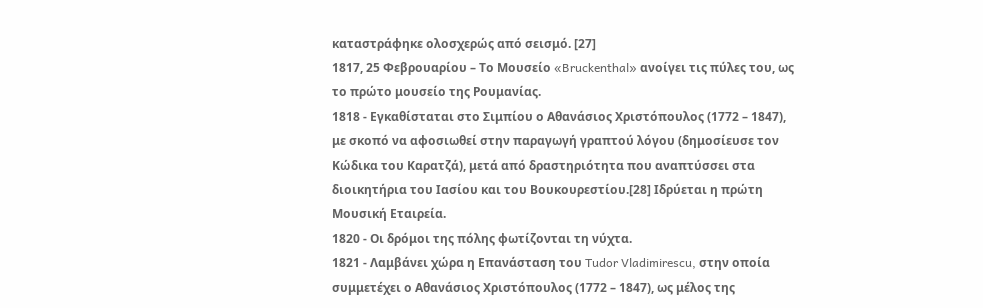καταστράφηκε ολοσχερώς από σεισμό. [27]
1817, 25 Φεβρουαρίου – Το Μουσείο «Bruckenthal» ανοίγει τις πύλες του, ως το πρώτο μουσείο της Ρουμανίας.
1818 - Εγκαθίσταται στο Σιμπίου ο Αθανάσιος Χριστόπουλος (1772 – 1847), με σκοπό να αφοσιωθεί στην παραγωγή γραπτού λόγου (δημοσίευσε τον Κώδικα του Καρατζά), μετά από δραστηριότητα που αναπτύσσει στα διοικητήρια του Ιασίου και του Βουκουρεστίου.[28] Ιδρύεται η πρώτη Μουσική Εταιρεία.
1820 - Οι δρόμοι της πόλης φωτίζονται τη νύχτα.
1821 - Λαμβάνει χώρα η Επανάσταση του Tudor Vladimirescu, στην οποία συμμετέχει ο Αθανάσιος Χριστόπουλος (1772 – 1847), ως μέλος της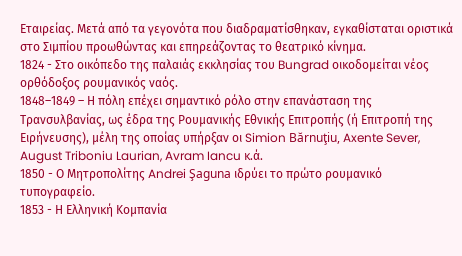Εταιρείας. Μετά από τα γεγονότα που διαδραματίσθηκαν, εγκαθίσταται οριστικά στο Σιμπίου προωθώντας και επηρεάζοντας το θεατρικό κίνημα.
1824 - Στο οικόπεδο της παλαιάς εκκλησίας του Bungrad οικοδομείται νέος ορθόδοξος ρουμανικός ναός.
1848–1849 – Η πόλη επέχει σημαντικό ρόλο στην επανάσταση της Τρανσυλβανίας, ως έδρα της Ρουμανικής Εθνικής Επιτροπής (ή Επιτροπή της Ειρήνευσης), μέλη της οποίας υπήρξαν οι Simion Bărnuţiu, Axente Sever, August Triboniu Laurian, Avram Iancu κ.ά.
1850 - Ο Μητροπολίτης Andrei Şaguna ιδρύει το πρώτο ρουμανικό τυπογραφείο.
1853 - Η Ελληνική Κομπανία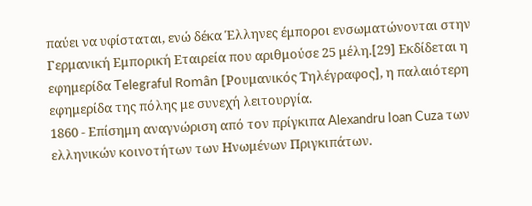παύει να υφίσταται, ενώ δέκα Έλληνες έμποροι ενσωματώνονται στην Γερμανική Εμπορική Εταιρεία που αριθμούσε 25 μέλη.[29] Εκδίδεται η εφημερίδα Telegraful Român [Ρουμανικός Τηλέγραφος], η παλαιότερη εφημερίδα της πόλης με συνεχή λειτουργία.
1860 - Επίσημη αναγνώριση από τον πρίγκιπα Alexandru Ioan Cuza των ελληνικών κοινοτήτων των Ηνωμένων Πριγκιπάτων.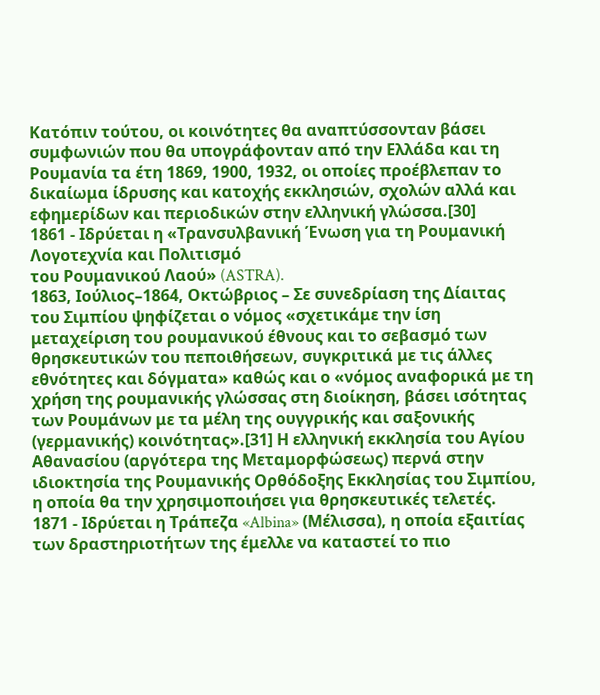Κατόπιν τούτου, οι κοινότητες θα αναπτύσσονταν βάσει συμφωνιών που θα υπογράφονταν από την Ελλάδα και τη Ρουμανία τα έτη 1869, 1900, 1932, οι οποίες προέβλεπαν το δικαίωμα ίδρυσης και κατοχής εκκλησιών, σχολών αλλά και εφημερίδων και περιοδικών στην ελληνική γλώσσα.[30]
1861 - Ιδρύεται η «Τρανσυλβανική Ένωση για τη Ρουμανική Λογοτεχνία και Πολιτισμό
του Ρουμανικού Λαού» (ASTRA).
1863, Ιούλιος–1864, Οκτώβριος – Σε συνεδρίαση της Δίαιτας του Σιμπίου ψηφίζεται ο νόμος «σχετικάμε την ίση μεταχείριση του ρουμανικού έθνους και το σεβασμό των θρησκευτικών του πεποιθήσεων, συγκριτικά με τις άλλες εθνότητες και δόγματα» καθώς και ο «νόμος αναφορικά με τη χρήση της ρουμανικής γλώσσας στη διοίκηση, βάσει ισότητας των Ρουμάνων με τα μέλη της ουγγρικής και σαξονικής (γερμανικής) κοινότητας».[31] Η ελληνική εκκλησία του Αγίου Αθανασίου (αργότερα της Μεταμορφώσεως) περνά στην ιδιοκτησία της Ρουμανικής Ορθόδοξης Εκκλησίας του Σιμπίου, η οποία θα την χρησιμοποιήσει για θρησκευτικές τελετές.
1871 - Ιδρύεται η Τράπεζα «Albina» (Μέλισσα), η οποία εξαιτίας των δραστηριοτήτων της έμελλε να καταστεί το πιο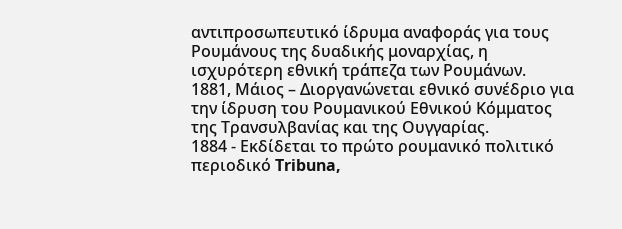αντιπροσωπευτικό ίδρυμα αναφοράς για τους Ρουμάνους της δυαδικής μοναρχίας, η ισχυρότερη εθνική τράπεζα των Ρουμάνων.
1881, Μάιος – Διοργανώνεται εθνικό συνέδριο για την ίδρυση του Ρουμανικού Εθνικού Κόμματος της Τρανσυλβανίας και της Ουγγαρίας.
1884 - Εκδίδεται το πρώτο ρουμανικό πολιτικό περιοδικό Tribuna,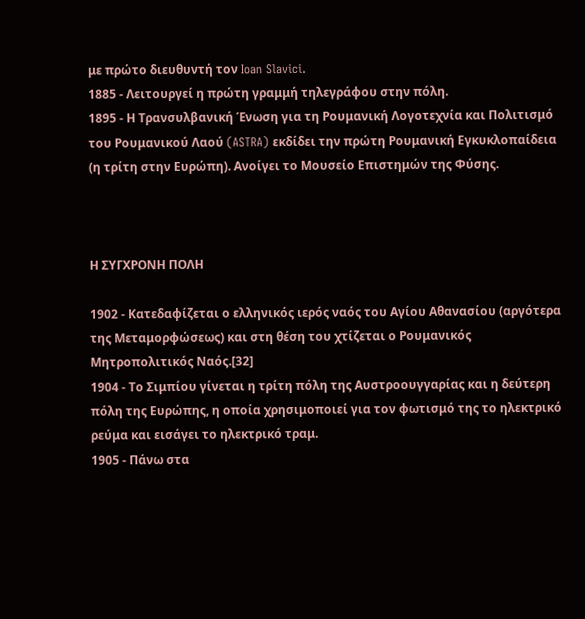με πρώτο διευθυντή τον Ioan Slavici.
1885 - Λειτουργεί η πρώτη γραμμή τηλεγράφου στην πόλη.
1895 - Η Τρανσυλβανική Ένωση για τη Ρουμανική Λογοτεχνία και Πολιτισμό του Ρουμανικού Λαού (ASTRA) εκδίδει την πρώτη Ρουμανική Εγκυκλοπαίδεια (η τρίτη στην Ευρώπη). Ανοίγει το Μουσείο Επιστημών της Φύσης.



Η ΣΥΓΧΡΟΝΗ ΠΟΛΗ

1902 - Κατεδαφίζεται ο ελληνικός ιερός ναός του Αγίου Αθανασίου (αργότερα της Μεταμορφώσεως) και στη θέση του χτίζεται ο Ρουμανικός Μητροπολιτικός Ναός.[32]
1904 - Το Σιμπίου γίνεται η τρίτη πόλη της Αυστροουγγαρίας και η δεύτερη πόλη της Ευρώπης, η οποία χρησιμοποιεί για τον φωτισμό της το ηλεκτρικό ρεύμα και εισάγει το ηλεκτρικό τραμ.
1905 - Πάνω στα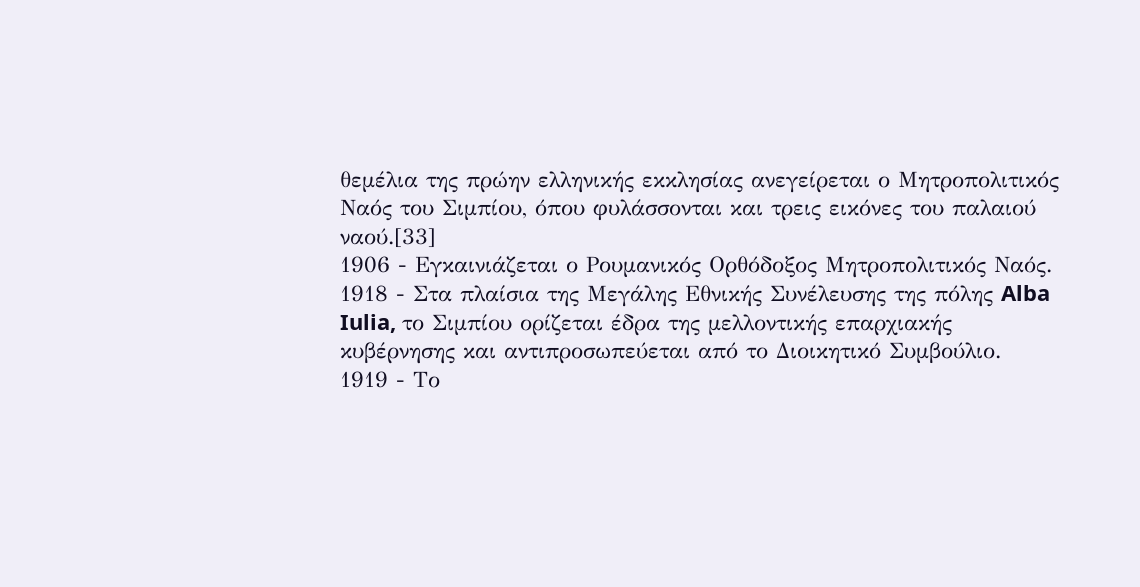θεμέλια της πρώην ελληνικής εκκλησίας ανεγείρεται ο Μητροπολιτικός Ναός του Σιμπίου, όπου φυλάσσονται και τρεις εικόνες του παλαιού ναού.[33]
1906 - Εγκαινιάζεται ο Ρουμανικός Ορθόδοξος Μητροπολιτικός Ναός.
1918 - Στα πλαίσια της Μεγάλης Εθνικής Συνέλευσης της πόλης Alba Iulia, το Σιμπίου ορίζεται έδρα της μελλοντικής επαρχιακής κυβέρνησης και αντιπροσωπεύεται από το Διοικητικό Συμβούλιο.
1919 - Το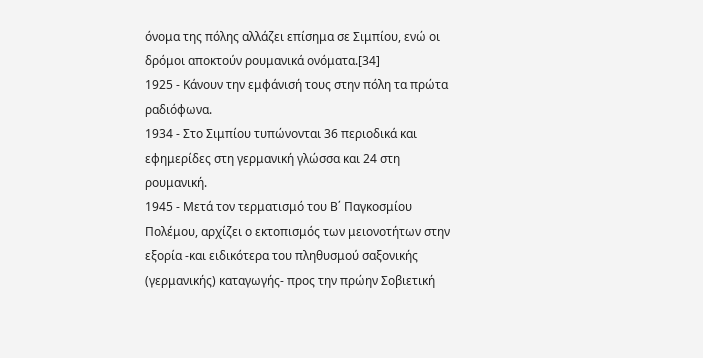όνομα της πόλης αλλάζει επίσημα σε Σιμπίου, ενώ οι δρόμοι αποκτούν ρουμανικά ονόματα.[34]
1925 - Κάνουν την εμφάνισή τους στην πόλη τα πρώτα ραδιόφωνα.
1934 - Στο Σιμπίου τυπώνονται 36 περιοδικά και εφημερίδες στη γερμανική γλώσσα και 24 στη ρουμανική.
1945 - Μετά τον τερματισμό του Β΄ Παγκοσμίου Πολέμου, αρχίζει ο εκτοπισμός των μειονοτήτων στην εξορία -και ειδικότερα του πληθυσμού σαξονικής (γερμανικής) καταγωγής- προς την πρώην Σοβιετική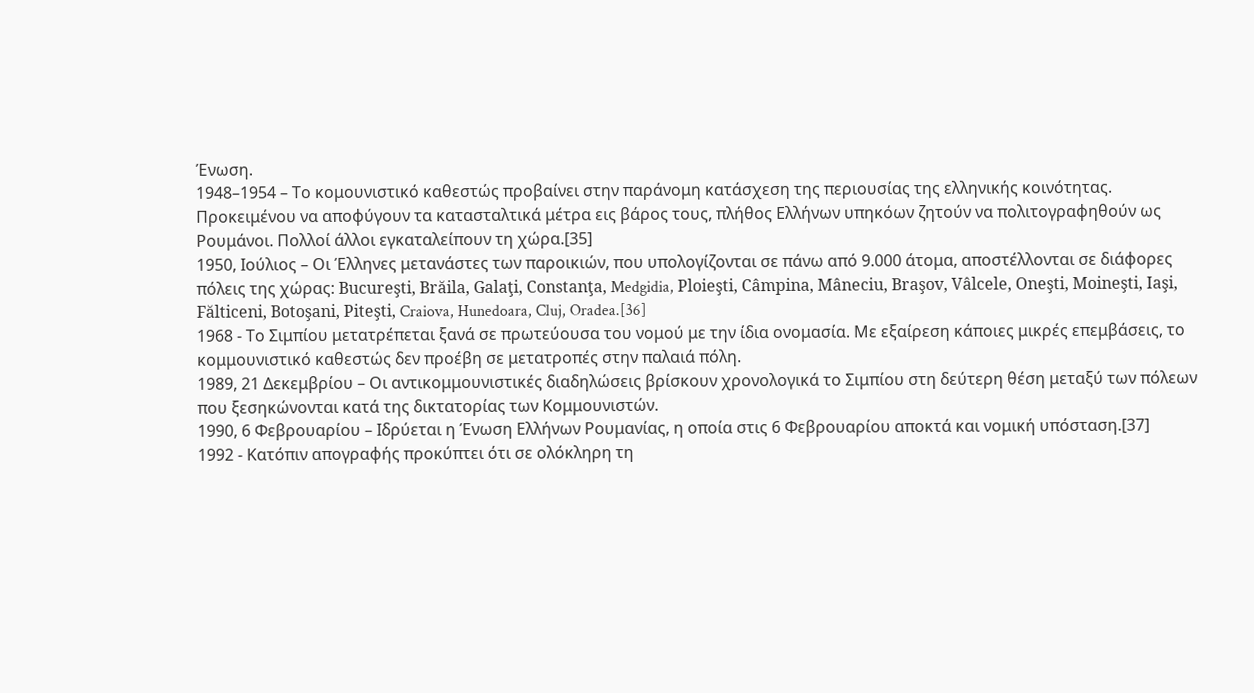Ένωση.
1948–1954 – Το κομουνιστικό καθεστώς προβαίνει στην παράνομη κατάσχεση της περιουσίας της ελληνικής κοινότητας. Προκειμένου να αποφύγουν τα κατασταλτικά μέτρα εις βάρος τους, πλήθος Ελλήνων υπηκόων ζητούν να πολιτογραφηθούν ως Ρουμάνοι. Πολλοί άλλοι εγκαταλείπουν τη χώρα.[35]
1950, Ιούλιος – Οι Έλληνες μετανάστες των παροικιών, που υπολογίζονται σε πάνω από 9.000 άτομα, αποστέλλονται σε διάφορες πόλεις της χώρας: Bucureşti, Brăila, Galaţi, Constanţa, Medgidia, Ploieşti, Câmpina, Mâneciu, Braşov, Vâlcele, Oneşti, Moineşti, Iaşi, Fălticeni, Botoşani, Piteşti, Craiova, Hunedoara, Cluj, Oradea.[36]
1968 - Το Σιμπίου μετατρέπεται ξανά σε πρωτεύουσα του νομού με την ίδια ονομασία. Με εξαίρεση κάποιες μικρές επεμβάσεις, το κομμουνιστικό καθεστώς δεν προέβη σε μετατροπές στην παλαιά πόλη.
1989, 21 Δεκεμβρίου – Οι αντικομμουνιστικές διαδηλώσεις βρίσκουν χρονολογικά το Σιμπίου στη δεύτερη θέση μεταξύ των πόλεων που ξεσηκώνονται κατά της δικτατορίας των Κομμουνιστών.
1990, 6 Φεβρουαρίου – Ιδρύεται η Ένωση Ελλήνων Ρουμανίας, η οποία στις 6 Φεβρουαρίου αποκτά και νομική υπόσταση.[37]
1992 - Κατόπιν απογραφής προκύπτει ότι σε ολόκληρη τη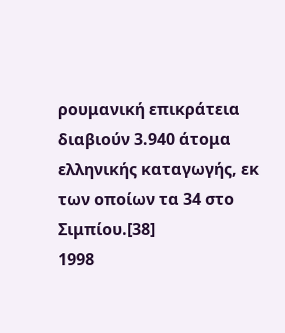ρουμανική επικράτεια διαβιούν 3.940 άτομα ελληνικής καταγωγής, εκ των οποίων τα 34 στο Σιμπίου.[38]
1998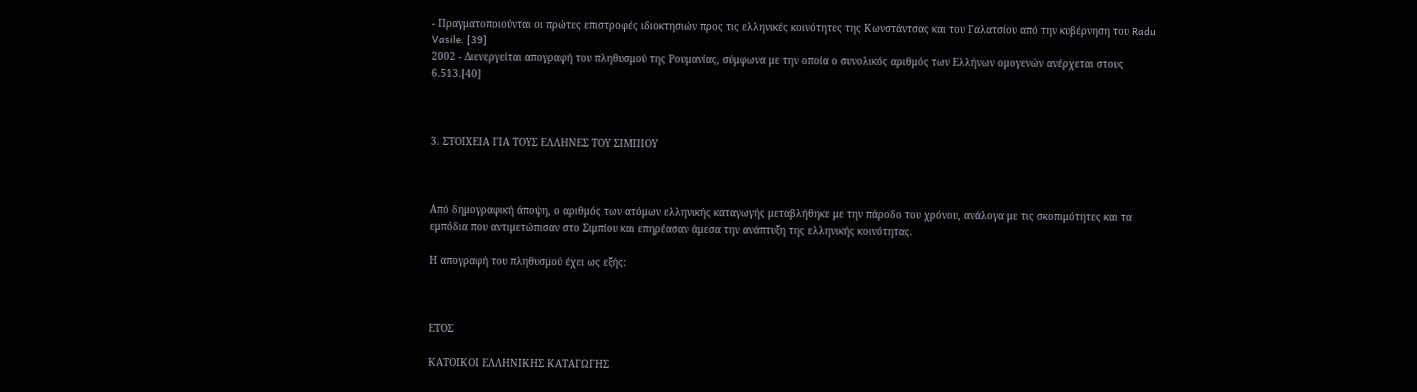- Πραγματοποιούνται οι πρώτες επιστροφές ιδιοκτησιών προς τις ελληνικές κοινότητες της Κωνστάντσας και του Γαλατσίου από την κυβέρνηση του Radu Vasile. [39]
2002 - Διενεργείται απογραφή του πληθυσμού της Ρουμανίας, σύμφωνα με την οποία ο συνολικός αριθμός των Ελλήνων ομογενών ανέρχεται στους 6.513.[40]



3. ΣΤΟΙΧΕΙΑ ΓΙΑ ΤΟΥΣ ΕΛΛΗΝΕΣ ΤΟΥ ΣΙΜΠΙΟΥ



Από δημογραφική άποψη, ο αριθμός των ατόμων ελληνικής καταγωγής μεταβλήθηκε με την πάροδο του χρόνου, ανάλογα με τις σκοπιμότητες και τα εμπόδια που αντιμετώπισαν στο Σιμπίου και επηρέασαν άμεσα την ανάπτυξη της ελληνικής κοινότητας.

Η απογραφή του πληθυσμού έχει ως εξής:



ΕΤΟΣ

ΚΑΤΟΙΚΟΙ ΕΛΛΗΝΙΚΗΣ ΚΑΤΑΓΩΓΗΣ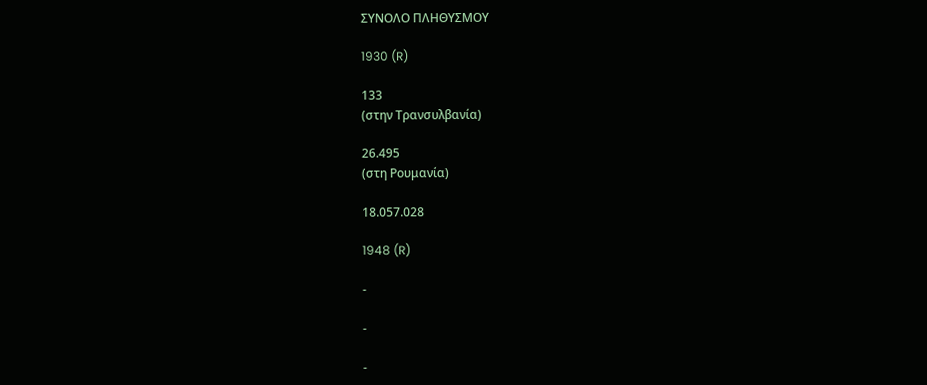ΣΥΝΟΛΟ ΠΛΗΘΥΣΜΟΥ

1930 (R)

133
(στην Τρανσυλβανία)

26.495
(στη Ρουμανία)

18.057.028

1948 (R)

-

-

-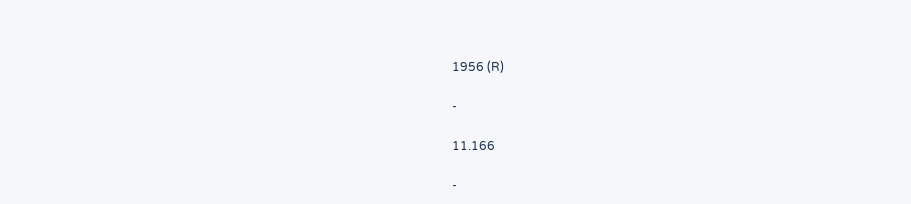1956 (R)

-

11.166

-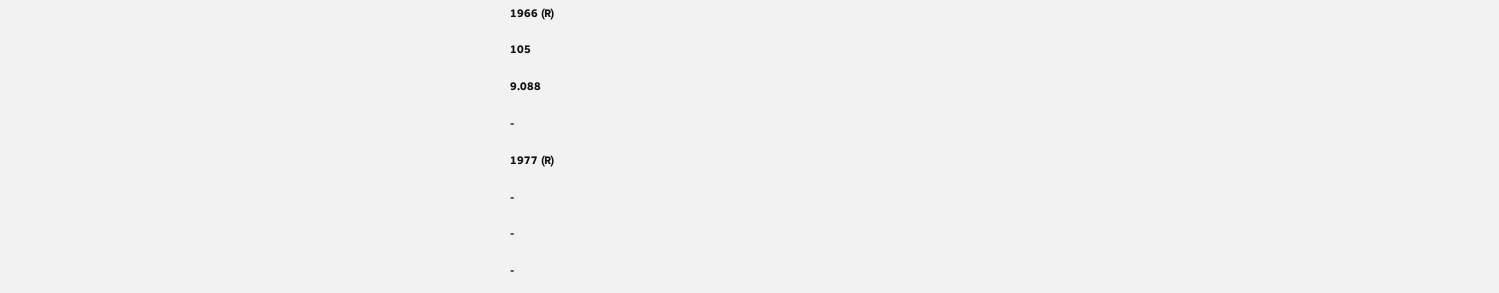1966 (R)

105

9.088

-

1977 (R)

-

-

-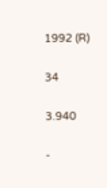1992 (R)

34

3.940

-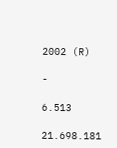2002 (R)

-

6.513

21.698.181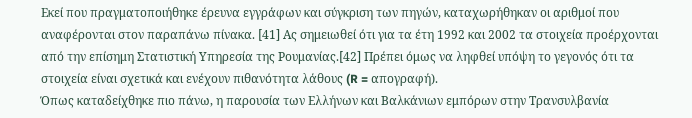Εκεί που πραγματοποιήθηκε έρευνα εγγράφων και σύγκριση των πηγών, καταχωρήθηκαν οι αριθμοί που αναφέρονται στον παραπάνω πίνακα. [41] Ας σημειωθεί ότι για τα έτη 1992 και 2002 τα στοιχεία προέρχονται από την επίσημη Στατιστική Υπηρεσία της Ρουμανίας.[42] Πρέπει όμως να ληφθεί υπόψη το γεγονός ότι τα στοιχεία είναι σχετικά και ενέχουν πιθανότητα λάθους (R = απογραφή).
Όπως καταδείχθηκε πιο πάνω, η παρουσία των Ελλήνων και Βαλκάνιων εμπόρων στην Τρανσυλβανία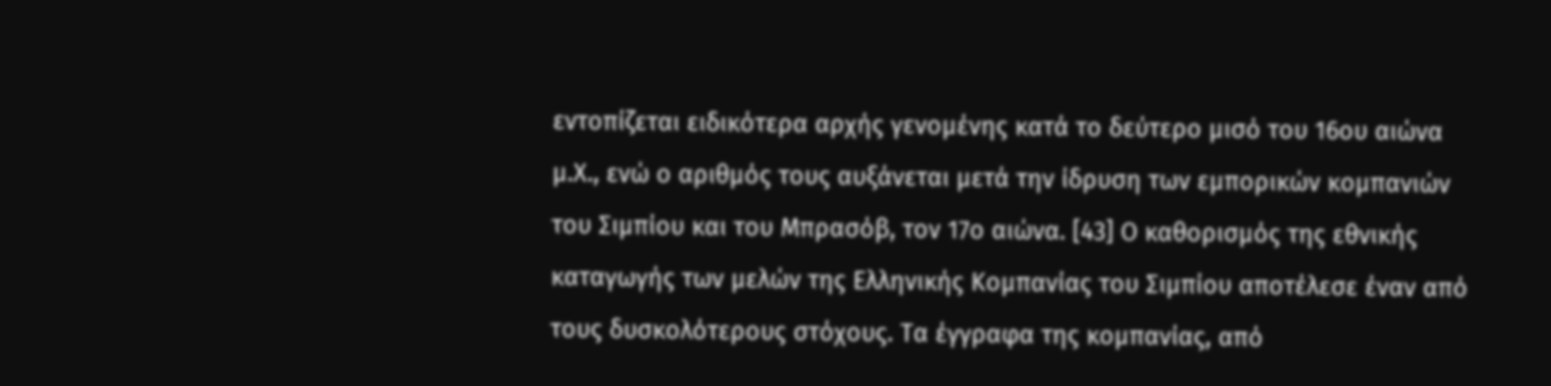εντοπίζεται ειδικότερα αρχής γενομένης κατά το δεύτερο μισό του 16ου αιώνα μ.Χ., ενώ ο αριθμός τους αυξάνεται μετά την ίδρυση των εμπορικών κομπανιών του Σιμπίου και του Μπρασόβ, τον 17ο αιώνα. [43] Ο καθορισμός της εθνικής καταγωγής των μελών της Ελληνικής Κομπανίας του Σιμπίου αποτέλεσε έναν από τους δυσκολότερους στόχους. Τα έγγραφα της κομπανίας, από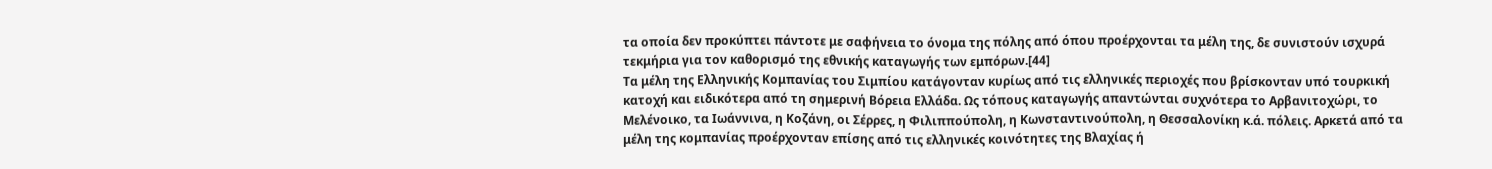τα οποία δεν προκύπτει πάντοτε με σαφήνεια το όνομα της πόλης από όπου προέρχονται τα μέλη της, δε συνιστούν ισχυρά τεκμήρια για τον καθορισμό της εθνικής καταγωγής των εμπόρων.[44]
Τα μέλη της Ελληνικής Κομπανίας του Σιμπίου κατάγονταν κυρίως από τις ελληνικές περιοχές που βρίσκονταν υπό τουρκική κατοχή και ειδικότερα από τη σημερινή Βόρεια Ελλάδα. Ως τόπους καταγωγής απαντώνται συχνότερα το Αρβανιτοχώρι, το Μελένοικο, τα Ιωάννινα, η Κοζάνη, οι Σέρρες, η Φιλιππούπολη, η Κωνσταντινούπολη, η Θεσσαλονίκη κ.ά. πόλεις. Αρκετά από τα μέλη της κομπανίας προέρχονταν επίσης από τις ελληνικές κοινότητες της Βλαχίας ή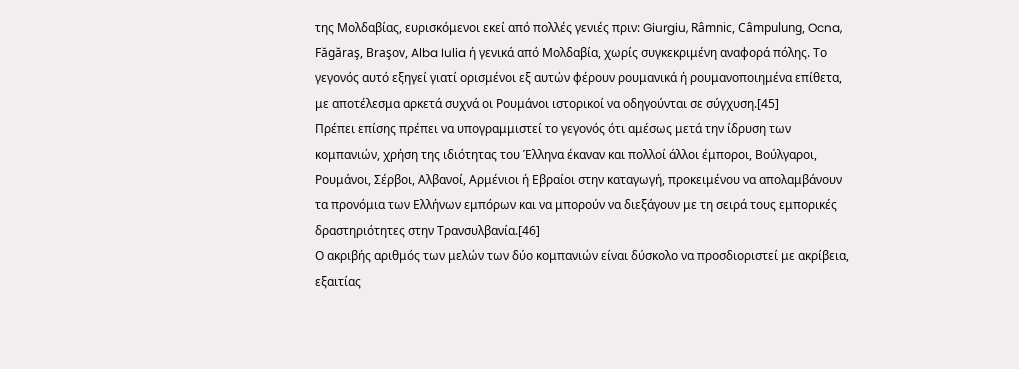της Μολδαβίας, ευρισκόμενοι εκεί από πολλές γενιές πριν: Giurgiu, Râmnic, Câmpulung, Ocna, Făgăraş, Braşov, Alba Iulia ή γενικά από Μολδαβία, χωρίς συγκεκριμένη αναφορά πόλης. Το γεγονός αυτό εξηγεί γιατί ορισμένοι εξ αυτών φέρουν ρουμανικά ή ρουμανοποιημένα επίθετα, με αποτέλεσμα αρκετά συχνά οι Ρουμάνοι ιστορικοί να οδηγούνται σε σύγχυση.[45]
Πρέπει επίσης πρέπει να υπογραμμιστεί το γεγονός ότι αμέσως μετά την ίδρυση των κομπανιών, χρήση της ιδιότητας του Έλληνα έκαναν και πολλοί άλλοι έμποροι, Βούλγαροι, Ρουμάνοι, Σέρβοι, Αλβανοί, Αρμένιοι ή Εβραίοι στην καταγωγή, προκειμένου να απολαμβάνουν τα προνόμια των Ελλήνων εμπόρων και να μπορούν να διεξάγουν με τη σειρά τους εμπορικές δραστηριότητες στην Τρανσυλβανία.[46]
Ο ακριβής αριθμός των μελών των δύο κομπανιών είναι δύσκολο να προσδιοριστεί με ακρίβεια, εξαιτίας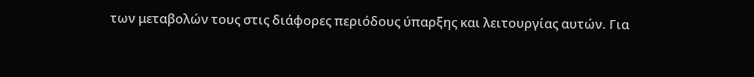των μεταβολών τους στις διάφορες περιόδους ύπαρξης και λειτουργίας αυτών. Για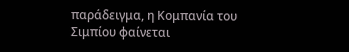παράδειγμα, η Κομπανία του Σιμπίου φαίνεται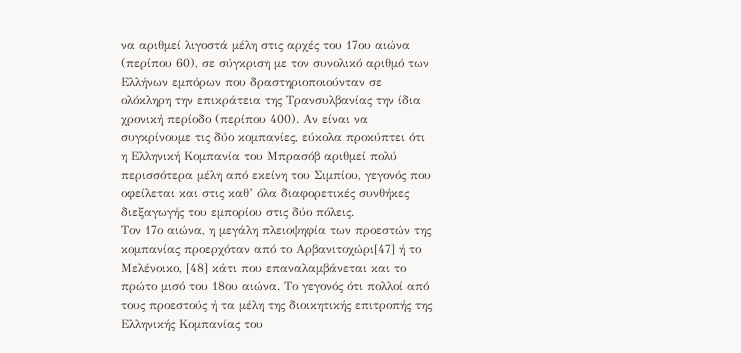να αριθμεί λιγοστά μέλη στις αρχές του 17ου αιώνα (περίπου 60), σε σύγκριση με τον συνολικό αριθμό των Ελλήνων εμπόρων που δραστηριοποιούνταν σε ολόκληρη την επικράτεια της Τρανσυλβανίας την ίδια χρονική περίοδο (περίπου 400). Αν είναι να συγκρίνουμε τις δύο κομπανίες, εύκολα προκύπτει ότι η Ελληνική Κομπανία του Μπρασόβ αριθμεί πολύ περισσότερα μέλη από εκείνη του Σιμπίου, γεγονός που οφείλεται και στις καθ’ όλα διαφορετικές συνθήκες διεξαγωγής του εμπορίου στις δύο πόλεις.
Τον 17ο αιώνα, η μεγάλη πλειοψηφία των προεστών της κομπανίας προερχόταν από το Αρβανιτοχώρι[47] ή το Μελένοικο, [48] κάτι που επαναλαμβάνεται και το πρώτο μισό του 18ου αιώνα. Το γεγονός ότι πολλοί από τους προεστούς ή τα μέλη της διοικητικής επιτροπής της Ελληνικής Κομπανίας του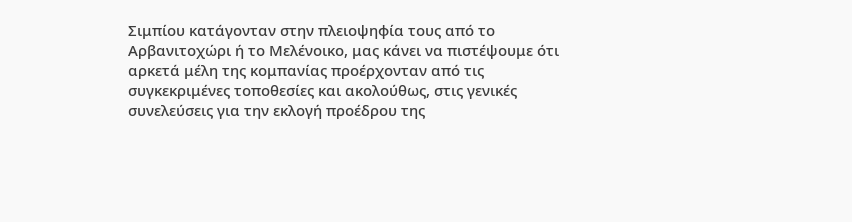Σιμπίου κατάγονταν στην πλειοψηφία τους από το Αρβανιτοχώρι ή το Μελένοικο, μας κάνει να πιστέψουμε ότι αρκετά μέλη της κομπανίας προέρχονταν από τις συγκεκριμένες τοποθεσίες και ακολούθως, στις γενικές συνελεύσεις για την εκλογή προέδρου της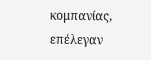κομπανίας, επέλεγαν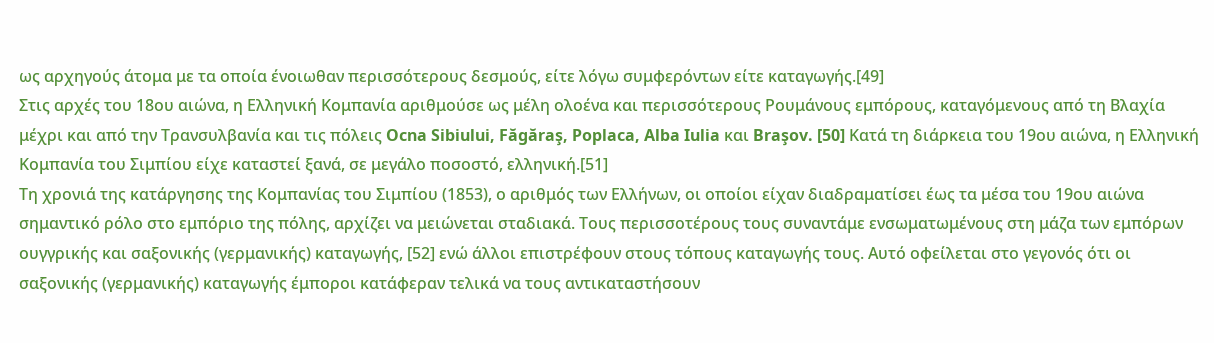ως αρχηγούς άτομα με τα οποία ένοιωθαν περισσότερους δεσμούς, είτε λόγω συμφερόντων είτε καταγωγής.[49]
Στις αρχές του 18ου αιώνα, η Ελληνική Κομπανία αριθμούσε ως μέλη ολοένα και περισσότερους Ρουμάνους εμπόρους, καταγόμενους από τη Βλαχία μέχρι και από την Τρανσυλβανία και τις πόλεις Ocna Sibiului, Făgăraş, Poplaca, Alba Iulia και Braşov. [50] Κατά τη διάρκεια του 19ου αιώνα, η Ελληνική Κομπανία του Σιμπίου είχε καταστεί ξανά, σε μεγάλο ποσοστό, ελληνική.[51]
Τη χρονιά της κατάργησης της Κομπανίας του Σιμπίου (1853), ο αριθμός των Ελλήνων, οι οποίοι είχαν διαδραματίσει έως τα μέσα του 19ου αιώνα σημαντικό ρόλο στο εμπόριο της πόλης, αρχίζει να μειώνεται σταδιακά. Τους περισσοτέρους τους συναντάμε ενσωματωμένους στη μάζα των εμπόρων ουγγρικής και σαξονικής (γερμανικής) καταγωγής, [52] ενώ άλλοι επιστρέφουν στους τόπους καταγωγής τους. Αυτό οφείλεται στο γεγονός ότι οι σαξονικής (γερμανικής) καταγωγής έμποροι κατάφεραν τελικά να τους αντικαταστήσουν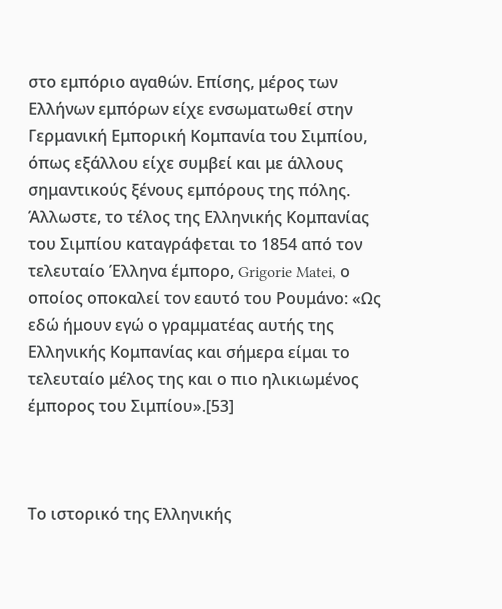στο εμπόριο αγαθών. Επίσης, μέρος των Ελλήνων εμπόρων είχε ενσωματωθεί στην Γερμανική Εμπορική Κομπανία του Σιμπίου, όπως εξάλλου είχε συμβεί και με άλλους σημαντικούς ξένους εμπόρους της πόλης. Άλλωστε, το τέλος της Ελληνικής Κομπανίας του Σιμπίου καταγράφεται το 1854 από τον τελευταίο Έλληνα έμπορο, Grigorie Matei, ο οποίος οποκαλεί τον εαυτό του Ρουμάνο: «Ως εδώ ήμουν εγώ ο γραμματέας αυτής της Ελληνικής Κομπανίας και σήμερα είμαι το τελευταίο μέλος της και ο πιο ηλικιωμένος έμπορος του Σιμπίου».[53]



Το ιστορικό της Ελληνικής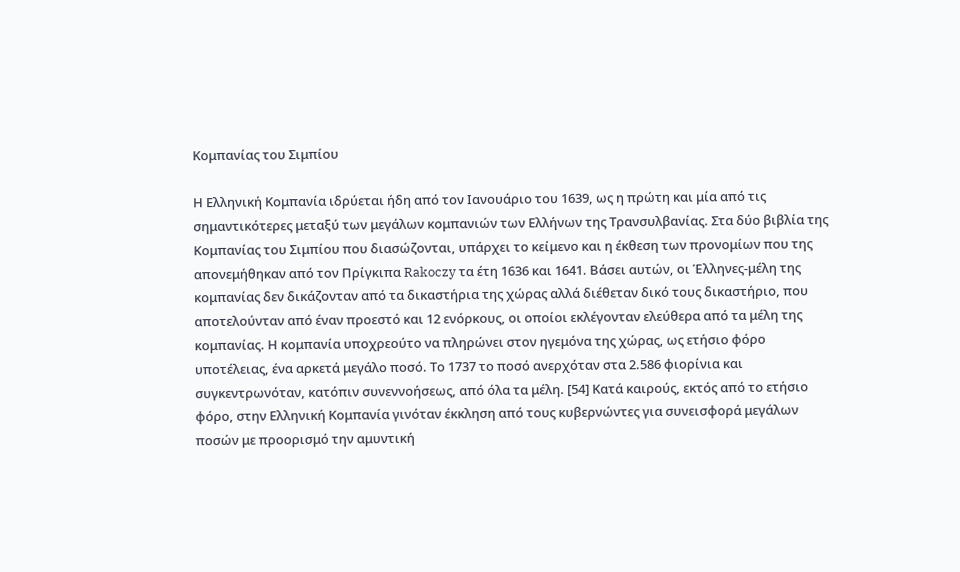Κομπανίας του Σιμπίου

Η Ελληνική Κομπανία ιδρύεται ήδη από τον Ιανουάριο του 1639, ως η πρώτη και μία από τις σημαντικότερες μεταξύ των μεγάλων κομπανιών των Ελλήνων της Τρανσυλβανίας. Στα δύο βιβλία της Κομπανίας του Σιμπίου που διασώζονται, υπάρχει το κείμενο και η έκθεση των προνομίων που της απονεμήθηκαν από τον Πρίγκιπα Rakoczy τα έτη 1636 και 1641. Βάσει αυτών, οι Έλληνες-μέλη της κομπανίας δεν δικάζονταν από τα δικαστήρια της χώρας αλλά διέθεταν δικό τους δικαστήριο, που αποτελούνταν από έναν προεστό και 12 ενόρκους, οι οποίοι εκλέγονταν ελεύθερα από τα μέλη της κομπανίας. Η κομπανία υποχρεούτο να πληρώνει στον ηγεμόνα της χώρας, ως ετήσιο φόρο υποτέλειας, ένα αρκετά μεγάλο ποσό. Το 1737 το ποσό ανερχόταν στα 2.586 φιορίνια και συγκεντρωνόταν, κατόπιν συνεννοήσεως, από όλα τα μέλη. [54] Κατά καιρούς, εκτός από το ετήσιο φόρο, στην Ελληνική Κομπανία γινόταν έκκληση από τους κυβερνώντες για συνεισφορά μεγάλων ποσών με προορισμό την αμυντική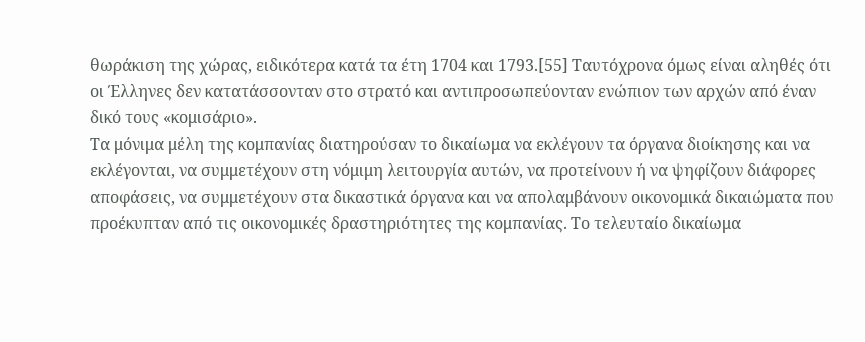θωράκιση της χώρας, ειδικότερα κατά τα έτη 1704 και 1793.[55] Ταυτόχρονα όμως είναι αληθές ότι οι Έλληνες δεν κατατάσσονταν στο στρατό και αντιπροσωπεύονταν ενώπιον των αρχών από έναν δικό τους «κομισάριο».
Τα μόνιμα μέλη της κομπανίας διατηρούσαν το δικαίωμα να εκλέγουν τα όργανα διοίκησης και να εκλέγονται, να συμμετέχουν στη νόμιμη λειτουργία αυτών, να προτείνουν ή να ψηφίζουν διάφορες αποφάσεις, να συμμετέχουν στα δικαστικά όργανα και να απολαμβάνουν οικονομικά δικαιώματα που προέκυπταν από τις οικονομικές δραστηριότητες της κομπανίας. Το τελευταίο δικαίωμα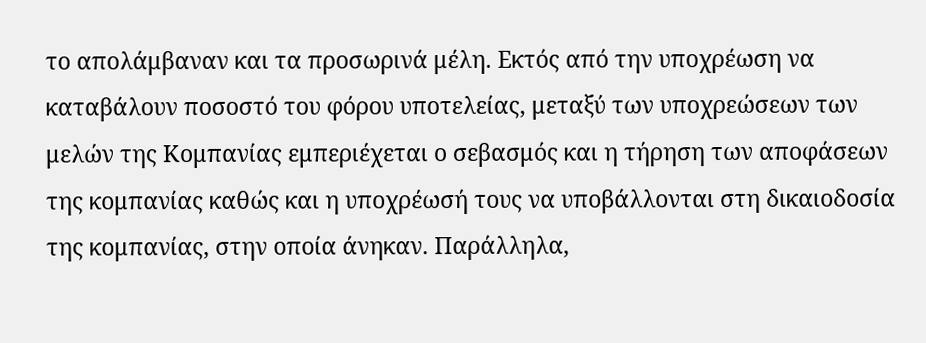το απολάμβαναν και τα προσωρινά μέλη. Εκτός από την υποχρέωση να καταβάλουν ποσοστό του φόρου υποτελείας, μεταξύ των υποχρεώσεων των μελών της Κομπανίας εμπεριέχεται ο σεβασμός και η τήρηση των αποφάσεων της κομπανίας καθώς και η υποχρέωσή τους να υποβάλλονται στη δικαιοδοσία της κομπανίας, στην οποία άνηκαν. Παράλληλα,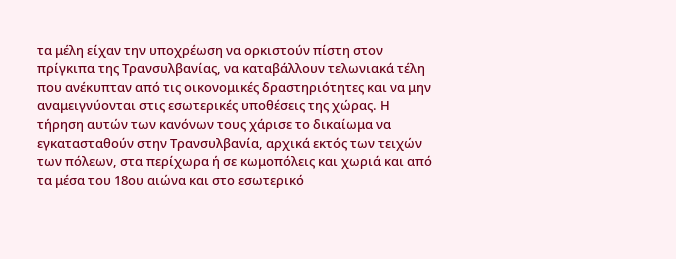τα μέλη είχαν την υποχρέωση να ορκιστούν πίστη στον πρίγκιπα της Τρανσυλβανίας, να καταβάλλουν τελωνιακά τέλη που ανέκυπταν από τις οικονομικές δραστηριότητες και να μην αναμειγνύονται στις εσωτερικές υποθέσεις της χώρας. Η τήρηση αυτών των κανόνων τους χάρισε το δικαίωμα να εγκατασταθούν στην Τρανσυλβανία, αρχικά εκτός των τειχών των πόλεων, στα περίχωρα ή σε κωμοπόλεις και χωριά και από τα μέσα του 18ου αιώνα και στο εσωτερικό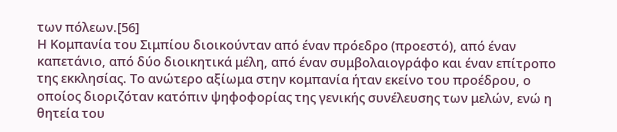των πόλεων.[56]
Η Κομπανία του Σιμπίου διοικούνταν από έναν πρόεδρο (προεστό), από έναν καπετάνιο, από δύο διοικητικά μέλη, από έναν συμβολαιογράφο και έναν επίτροπο της εκκλησίας. Το ανώτερο αξίωμα στην κομπανία ήταν εκείνο του προέδρου, ο οποίος διοριζόταν κατόπιν ψηφοφορίας της γενικής συνέλευσης των μελών, ενώ η θητεία του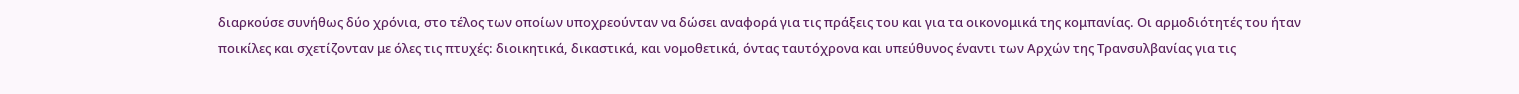διαρκούσε συνήθως δύο χρόνια, στο τέλος των οποίων υποχρεούνταν να δώσει αναφορά για τις πράξεις του και για τα οικονομικά της κομπανίας. Οι αρμοδιότητές του ήταν ποικίλες και σχετίζονταν με όλες τις πτυχές: διοικητικά, δικαστικά, και νομοθετικά, όντας ταυτόχρονα και υπεύθυνος έναντι των Αρχών της Τρανσυλβανίας για τις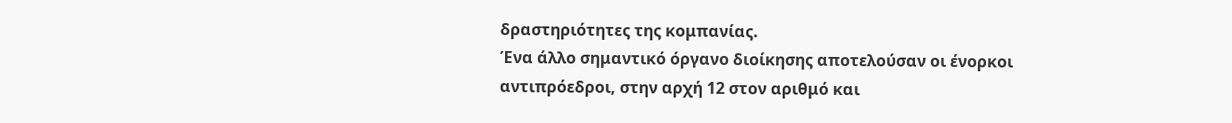δραστηριότητες της κομπανίας.
Ένα άλλο σημαντικό όργανο διοίκησης αποτελούσαν οι ένορκοι αντιπρόεδροι, στην αρχή 12 στον αριθμό και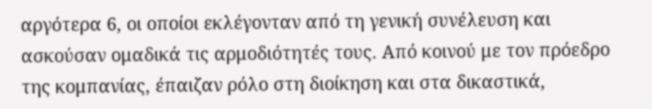αργότερα 6, οι οποίοι εκλέγονταν από τη γενική συνέλευση και ασκούσαν ομαδικά τις αρμοδιότητές τους. Από κοινού με τον πρόεδρο της κομπανίας, έπαιζαν ρόλο στη διοίκηση και στα δικαστικά,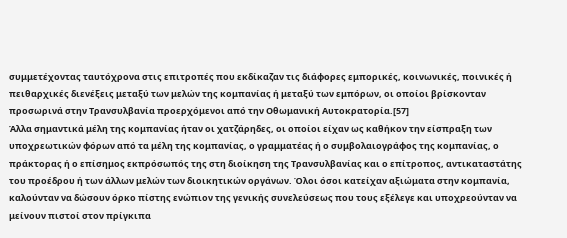συμμετέχοντας ταυτόχρονα στις επιτροπές που εκδίκαζαν τις διάφορες εμπορικές, κοινωνικές, ποινικές ή πειθαρχικές διενέξεις μεταξύ των μελών της κομπανίας ή μεταξύ των εμπόρων, οι οποίοι βρίσκονταν προσωρινά στην Τρανσυλβανία προερχόμενοι από την Οθωμανική Αυτοκρατορία.[57]
Άλλα σημαντικά μέλη της κομπανίας ήταν οι χατζάρηδες, οι οποίοι είχαν ως καθήκον την είσπραξη των υποχρεωτικών φόρων από τα μέλη της κομπανίας, ο γραμματέας ή ο συμβολαιογράφος της κομπανίας, ο πράκτορας ή ο επίσημος εκπρόσωπός της στη διοίκηση της Τρανσυλβανίας και ο επίτροπος, αντικαταστάτης του προέδρου ή των άλλων μελών των διοικητικών οργάνων. Όλοι όσοι κατείχαν αξιώματα στην κομπανία, καλούνταν να δώσουν όρκο πίστης ενώπιον της γενικής συνελεύσεως που τους εξέλεγε και υποχρεούνταν να μείνουν πιστοί στον πρίγκιπα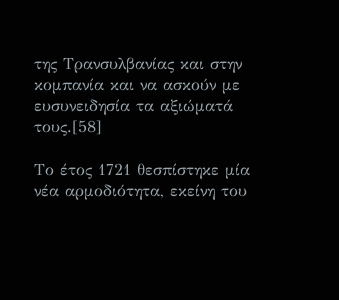της Τρανσυλβανίας και στην κομπανία και να ασκούν με ευσυνειδησία τα αξιώματά τους.[58]

Το έτος 1721 θεσπίστηκε μία νέα αρμοδιότητα, εκείνη του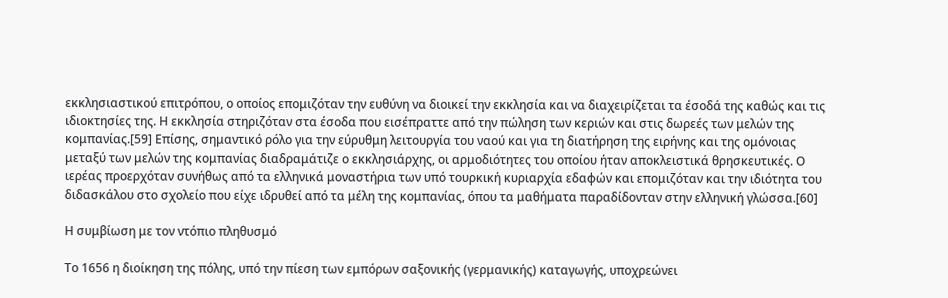εκκλησιαστικού επιτρόπου, ο οποίος επομιζόταν την ευθύνη να διοικεί την εκκλησία και να διαχειρίζεται τα έσοδά της καθώς και τις ιδιοκτησίες της. Η εκκλησία στηριζόταν στα έσοδα που εισέπραττε από την πώληση των κεριών και στις δωρεές των μελών της κομπανίας.[59] Επίσης, σημαντικό ρόλο για την εύρυθμη λειτουργία του ναού και για τη διατήρηση της ειρήνης και της ομόνοιας μεταξύ των μελών της κομπανίας διαδραμάτιζε ο εκκλησιάρχης, οι αρμοδιότητες του οποίου ήταν αποκλειστικά θρησκευτικές. Ο ιερέας προερχόταν συνήθως από τα ελληνικά μοναστήρια των υπό τουρκική κυριαρχία εδαφών και επομιζόταν και την ιδιότητα του διδασκάλου στο σχολείο που είχε ιδρυθεί από τα μέλη της κομπανίας, όπου τα μαθήματα παραδίδονταν στην ελληνική γλώσσα.[60]

Η συμβίωση με τον ντόπιο πληθυσμό

Το 1656 η διοίκηση της πόλης, υπό την πίεση των εμπόρων σαξονικής (γερμανικής) καταγωγής, υποχρεώνει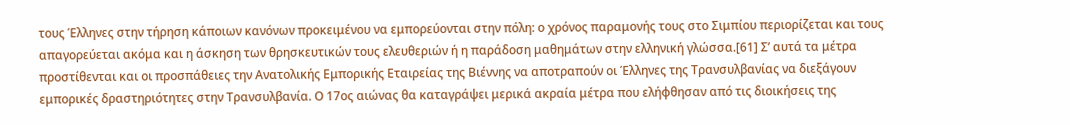τους Έλληνες στην τήρηση κάποιων κανόνων προκειμένου να εμπορεύονται στην πόλη: ο χρόνος παραμονής τους στο Σιμπίου περιορίζεται και τους απαγορεύεται ακόμα και η άσκηση των θρησκευτικών τους ελευθεριών ή η παράδοση μαθημάτων στην ελληνική γλώσσα.[61] Σ’ αυτά τα μέτρα προστίθενται και οι προσπάθειες την Ανατολικής Εμπορικής Εταιρείας της Βιέννης να αποτραπούν οι Έλληνες της Τρανσυλβανίας να διεξάγουν εμπορικές δραστηριότητες στην Τρανσυλβανία. Ο 17ος αιώνας θα καταγράψει μερικά ακραία μέτρα που ελήφθησαν από τις διοικήσεις της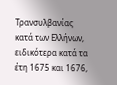Τρανσυλβανίας κατά των Ελλήνων, ειδικότερα κατά τα έτη 1675 και 1676,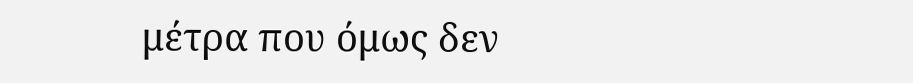μέτρα που όμως δεν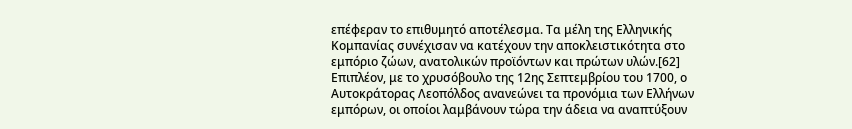επέφεραν το επιθυμητό αποτέλεσμα. Τα μέλη της Ελληνικής Κομπανίας συνέχισαν να κατέχουν την αποκλειστικότητα στο εμπόριο ζώων, ανατολικών προϊόντων και πρώτων υλών.[62] Επιπλέον, με το χρυσόβουλο της 12ης Σεπτεμβρίου του 1700, ο Αυτοκράτορας Λεοπόλδος ανανεώνει τα προνόμια των Ελλήνων εμπόρων, οι οποίοι λαμβάνουν τώρα την άδεια να αναπτύξουν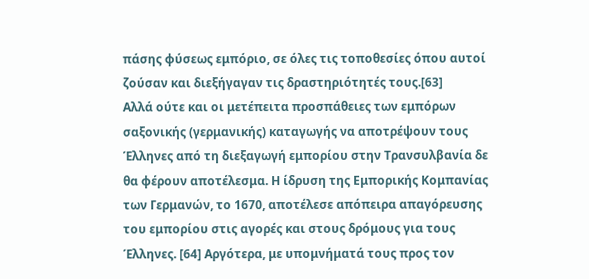πάσης φύσεως εμπόριο, σε όλες τις τοποθεσίες όπου αυτοί ζούσαν και διεξήγαγαν τις δραστηριότητές τους.[63]
Αλλά ούτε και οι μετέπειτα προσπάθειες των εμπόρων σαξονικής (γερμανικής) καταγωγής να αποτρέψουν τους Έλληνες από τη διεξαγωγή εμπορίου στην Τρανσυλβανία δε θα φέρουν αποτέλεσμα. Η ίδρυση της Εμπορικής Κομπανίας των Γερμανών, το 1670, αποτέλεσε απόπειρα απαγόρευσης του εμπορίου στις αγορές και στους δρόμους για τους Έλληνες. [64] Αργότερα, με υπομνήματά τους προς τον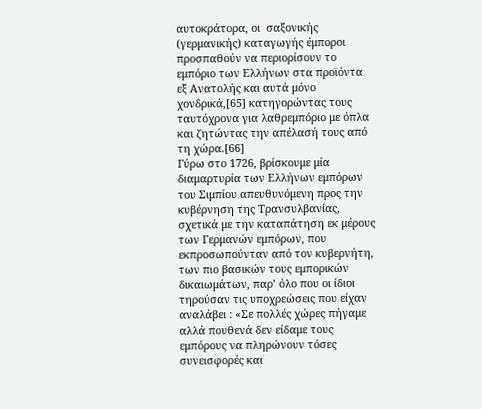αυτοκράτορα, οι  σαξονικής (γερμανικής) καταγωγής έμποροι προσπαθούν να περιορίσουν το εμπόριο των Ελλήνων στα προϊόντα εξ Ανατολής και αυτά μόνο χονδρικά,[65] κατηγορώντας τους ταυτόχρονα για λαθρεμπόριο με όπλα και ζητώντας την απέλασή τους από τη χώρα.[66]
Γύρω στο 1726, βρίσκουμε μία διαμαρτυρία των Ελλήνων εμπόρων του Σιμπίου απευθυνόμενη προς την κυβέρνηση της Τρανσυλβανίας, σχετικά με την καταπάτηση εκ μέρους των Γερμανών εμπόρων, που εκπροσωπούνταν από τον κυβερνήτη, των πιο βασικών τους εμπορικών δικαιωμάτων, παρ’ όλο που οι ίδιοι τηρούσαν τις υποχρεώσεις που είχαν αναλάβει : «Σε πολλές χώρες πήγαμε αλλά πουθενά δεν είδαμε τους εμπόρους να πληρώνουν τόσες συνεισφορές και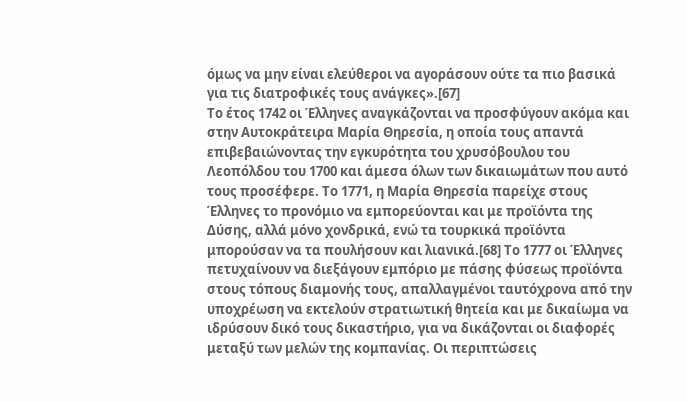όμως να μην είναι ελεύθεροι να αγοράσουν ούτε τα πιο βασικά για τις διατροφικές τους ανάγκες».[67]
Το έτος 1742 οι Έλληνες αναγκάζονται να προσφύγουν ακόμα και στην Αυτοκράτειρα Μαρία Θηρεσία, η οποία τους απαντά επιβεβαιώνοντας την εγκυρότητα του χρυσόβουλου του Λεοπόλδου του 1700 και άμεσα όλων των δικαιωμάτων που αυτό τους προσέφερε. Το 1771, η Μαρία Θηρεσία παρείχε στους Έλληνες το προνόμιο να εμπορεύονται και με προϊόντα της Δύσης, αλλά μόνο χονδρικά, ενώ τα τουρκικά προϊόντα μπορούσαν να τα πουλήσουν και λιανικά.[68] Το 1777 οι Έλληνες πετυχαίνουν να διεξάγουν εμπόριο με πάσης φύσεως προϊόντα στους τόπους διαμονής τους, απαλλαγμένοι ταυτόχρονα από την υποχρέωση να εκτελούν στρατιωτική θητεία και με δικαίωμα να ιδρύσουν δικό τους δικαστήριο, για να δικάζονται οι διαφορές μεταξύ των μελών της κομπανίας. Οι περιπτώσεις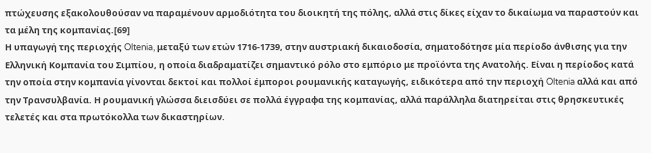πτώχευσης εξακολουθούσαν να παραμένουν αρμοδιότητα του διοικητή της πόλης, αλλά στις δίκες είχαν το δικαίωμα να παραστούν και τα μέλη της κομπανίας.[69]
Η υπαγωγή της περιοχής Oltenia, μεταξύ των ετών 1716-1739, στην αυστριακή δικαιοδοσία, σηματοδότησε μία περίοδο άνθισης για την Ελληνική Κομπανία του Σιμπίου, η οποία διαδραματίζει σημαντικό ρόλο στο εμπόριο με προϊόντα της Ανατολής. Είναι η περίοδος κατά την οποία στην κομπανία γίνονται δεκτοί και πολλοί έμποροι ρουμανικής καταγωγής, ειδικότερα από την περιοχή Oltenia αλλά και από την Τρανσυλβανία. Η ρουμανική γλώσσα διεισδύει σε πολλά έγγραφα της κομπανίας, αλλά παράλληλα διατηρείται στις θρησκευτικές τελετές και στα πρωτόκολλα των δικαστηρίων.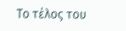Το τέλος του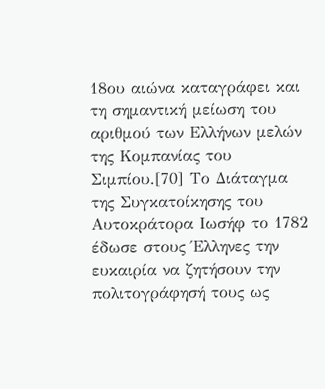18ου αιώνα καταγράφει και τη σημαντική μείωση του αριθμού των Ελλήνων μελών της Κομπανίας του Σιμπίου.[70] Το Διάταγμα της Συγκατοίκησης του Αυτοκράτορα Ιωσήφ το 1782 έδωσε στους Έλληνες την ευκαιρία να ζητήσουν την πολιτογράφησή τους ως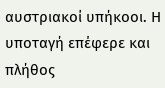αυστριακοί υπήκοοι. Η υποταγή επέφερε και πλήθος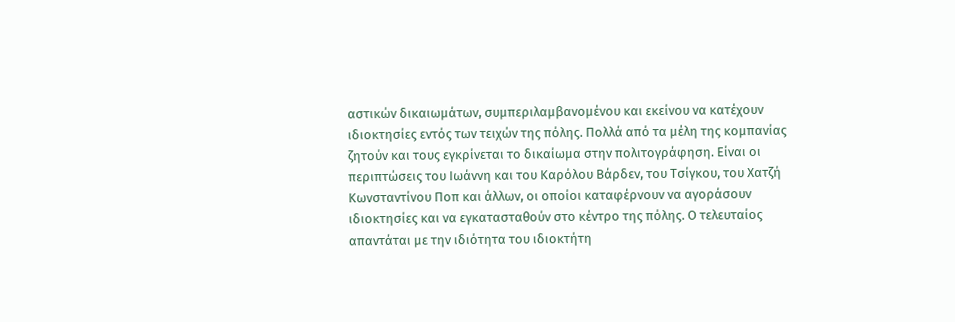αστικών δικαιωμάτων, συμπεριλαμβανομένου και εκείνου να κατέχουν ιδιοκτησίες εντός των τειχών της πόλης. Πολλά από τα μέλη της κομπανίας ζητούν και τους εγκρίνεται το δικαίωμα στην πολιτογράφηση. Είναι οι περιπτώσεις του Ιωάννη και του Καρόλου Βάρδεν, του Τσίγκου, του Χατζή Κωνσταντίνου Ποπ και άλλων, οι οποίοι καταφέρνουν να αγοράσουν ιδιοκτησίες και να εγκατασταθούν στο κέντρο της πόλης. Ο τελευταίος απαντάται με την ιδιότητα του ιδιοκτήτη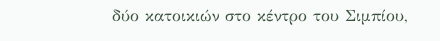δύο κατοικιών στο κέντρο του Σιμπίου,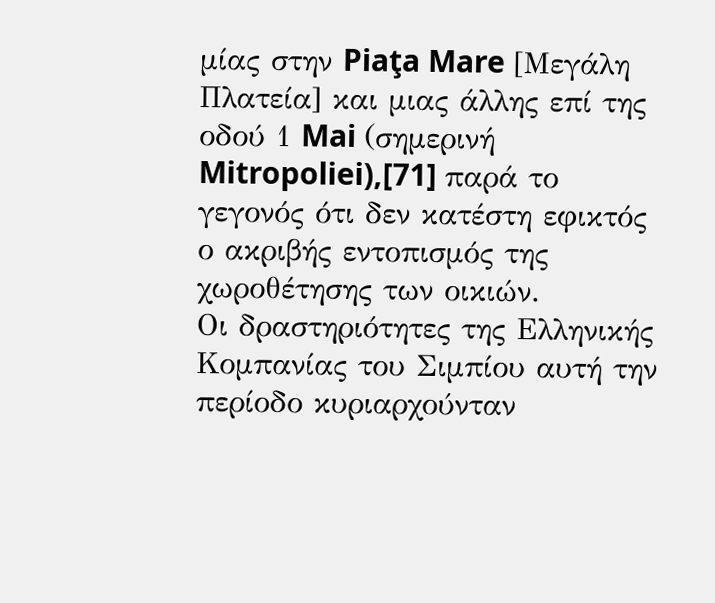μίας στην Piaţa Mare [Μεγάλη Πλατεία] και μιας άλλης επί της οδού 1 Mai (σημερινή Mitropoliei),[71] παρά το γεγονός ότι δεν κατέστη εφικτός ο ακριβής εντοπισμός της χωροθέτησης των οικιών.
Οι δραστηριότητες της Ελληνικής Κομπανίας του Σιμπίου αυτή την περίοδο κυριαρχούνταν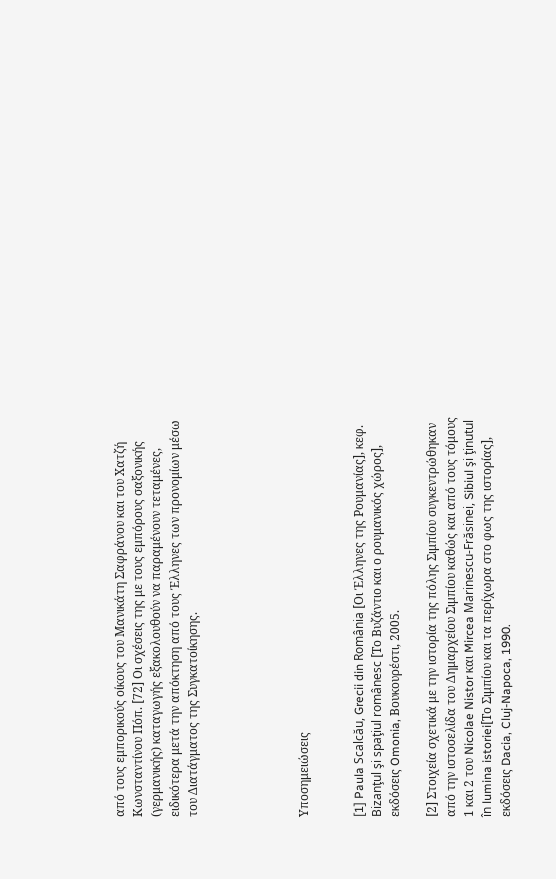από τους εμπορικούς οίκους του Μανικάτη Σαφράνου και του Χατζή Κωνσταντίνου Πόπ. [72] Οι σχέσεις της με τους εμπόρους σαξονικής (γερμανικής) καταγωγής εξακολουθούν να παραμένουν τεταμένες, ειδικότερα μετά την απόκτηση από τους Έλληνες των προνομίων μέσω του Διατάγματος της Συγκατοίκησης.





Υποσημειώσεις


[1] Paula Scalcău, Grecii din România [Οι Έλληνες της Ρουμανίας], κεφ. Bizanţul şi spaţiul românesc [Το Βυζάντιο και ο ρουμανικός χώρος], εκδόσεις Omonia, Βουκουρέστι, 2005.

[2] Στοιχεία σχετικά με την ιστορία της πόλης Σιμπίου συγκεντρώθηκαν από την ιστοσελίδα του Δημαρχείου Σιμπίου καθώς και από τους τόμους 1 και 2 του Nicolae Nistor και Mircea Marinescu-Frăsinei, Sibiul şi ţinutul în lumina istoriei[Το Σιμπίου και τα περίχωρα στο φως της ιστορίας], εκδόσεις Dacia, Cluj-Napoca, 1990.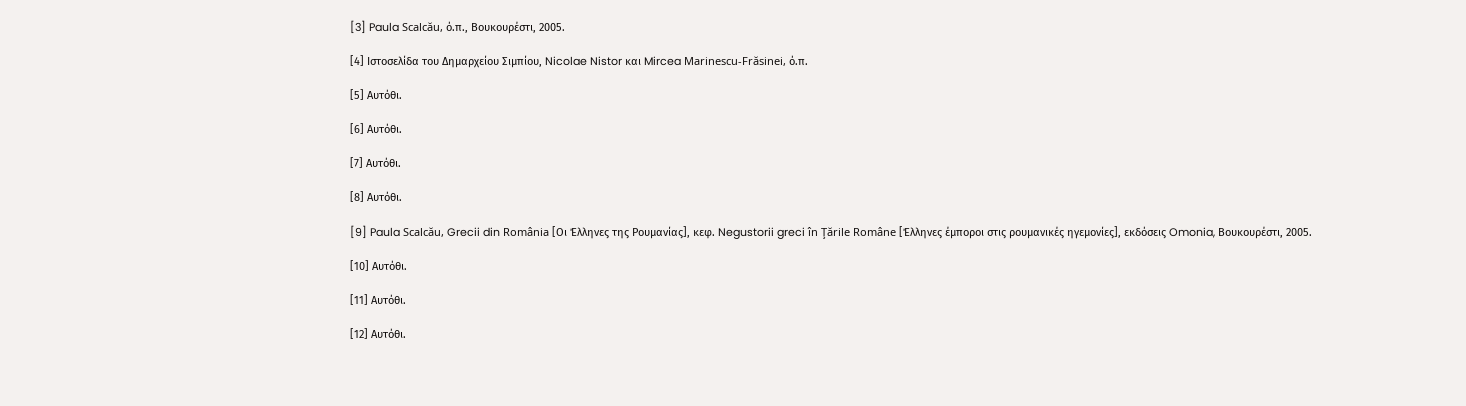[3] Paula Scalcău, ό.π., Βουκουρέστι, 2005.

[4] Ιστοσελίδα του Δημαρχείου Σιμπίου, Nicolae Nistor και Mircea Marinescu-Frăsinei, ό.π.

[5] Αυτόθι.

[6] Αυτόθι.

[7] Αυτόθι.

[8] Αυτόθι.

[9] Paula Scalcău, Grecii din România [Οι Έλληνες της Ρουμανίας], κεφ. Negustorii greci în Ţările Române [Έλληνες έμποροι στις ρουμανικές ηγεμονίες], εκδόσεις Omonia, Βουκουρέστι, 2005.

[10] Αυτόθι.

[11] Αυτόθι.

[12] Αυτόθι.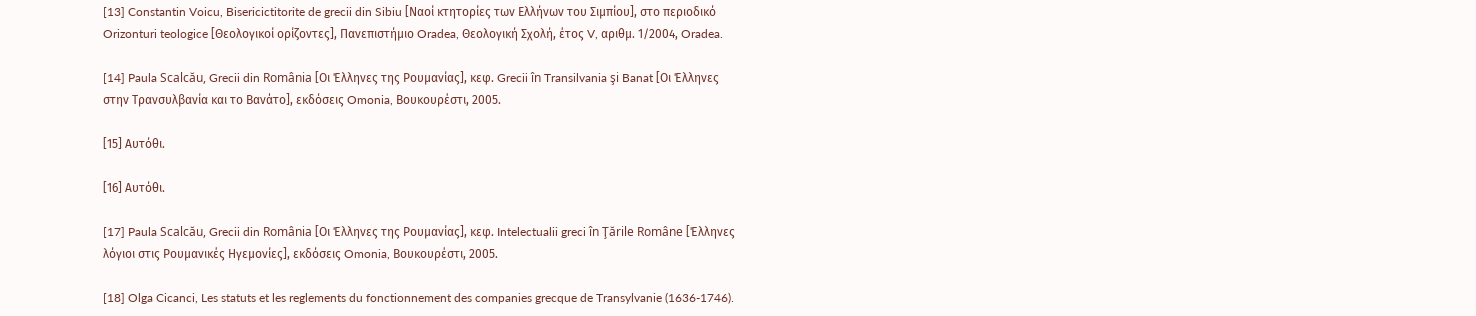[13] Constantin Voicu, Bisericictitorite de grecii din Sibiu [Ναοί κτητορίες των Ελλήνων του Σιμπίου], στο περιοδικό Orizonturi teologice [Θεολογικοί ορίζοντες], Πανεπιστήμιο Oradea, Θεολογική Σχολή, έτος V, αριθμ. 1/2004, Oradea.

[14] Paula Scalcău, Grecii din România [Οι Έλληνες της Ρουμανίας], κεφ. Grecii în Transilvania şi Banat [Οι Έλληνες στην Τρανσυλβανία και το Βανάτο], εκδόσεις Omonia, Βουκουρέστι, 2005.

[15] Αυτόθι.

[16] Αυτόθι.

[17] Paula Scalcău, Grecii din România [Οι Έλληνες της Ρουμανίας], κεφ. Intelectualii greci în Ţările Române [Έλληνες λόγιοι στις Ρουμανικές Ηγεμονίες], εκδόσεις Omonia, Βουκουρέστι, 2005.

[18] Olga Cicanci, Les statuts et les reglements du fonctionnement des companies grecque de Transylvanie (1636-1746).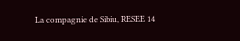La compagnie de Sibiu, RESEE 14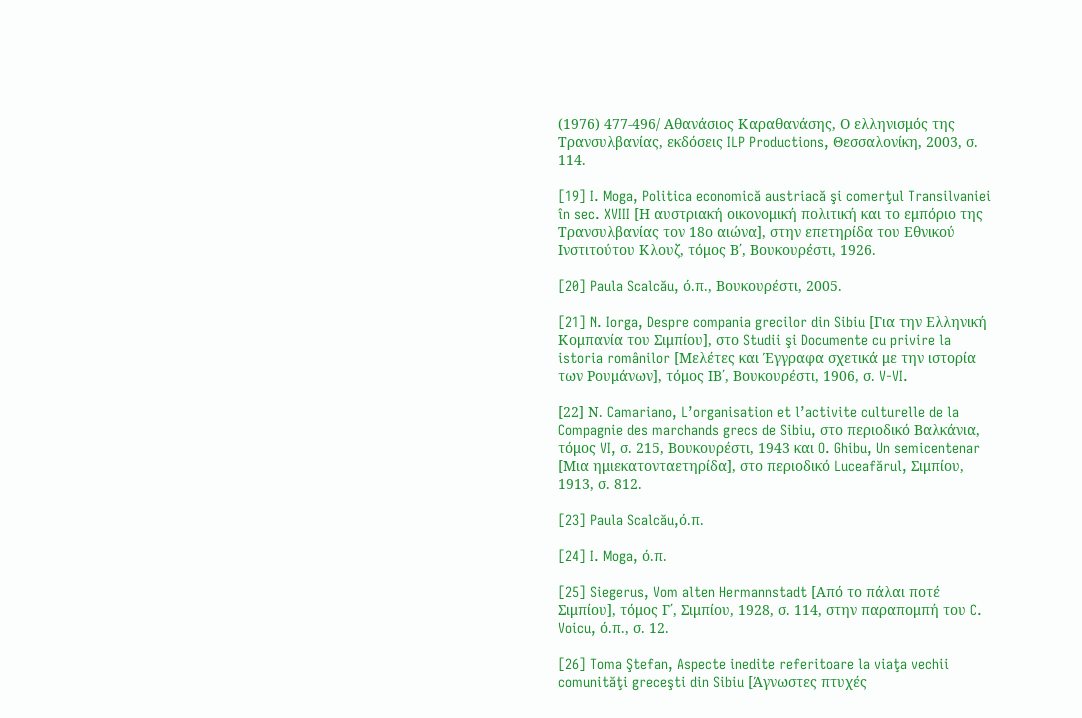(1976) 477-496/ Αθανάσιος Καραθανάσης, Ο ελληνισμός της Τρανσυλβανίας, εκδόσεις ILP Productions, Θεσσαλονίκη, 2003, σ. 114.

[19] I. Moga, Politica economică austriacă şi comerţul Transilvaniei în sec. XVIII [Η αυστριακή οικονομική πολιτική και το εμπόριο της Τρανσυλβανίας τον 18ο αιώνα], στην επετηρίδα του Εθνικού Ινστιτούτου Κλουζ, τόμος Β΄, Βουκουρέστι, 1926.

[20] Paula Scalcău, ό.π., Βουκουρέστι, 2005.

[21] N. Iorga, Despre compania grecilor din Sibiu [Για την Ελληνική Κομπανία του Σιμπίου], στο Studii şi Documente cu privire la istoria românilor [Μελέτες και Έγγραφα σχετικά με την ιστορία των Ρουμάνων], τόμος ΙΒ΄, Βουκουρέστι, 1906, σ. V-VI.

[22] Ν. Camariano, L’organisation et l’activite culturelle de la Compagnie des marchands grecs de Sibiu, στο περιοδικό Βαλκάνια, τόμος VI, σ. 215, Βουκουρέστι, 1943 και O. Ghibu, Un semicentenar [Μια ημιεκατονταετηρίδα], στο περιοδικό Luceafărul, Σιμπίου, 1913, σ. 812.

[23] Paula Scalcău,ό.π.

[24] I. Moga, ό.π.

[25] Siegerus, Vom alten Hermannstadt [Από το πάλαι ποτέ Σιμπίου], τόμος Γ΄, Σιμπίου, 1928, σ. 114, στην παραπομπή του C. Voicu, ό.π., σ. 12.

[26] Toma Ştefan, Aspecte inedite referitoare la viaţa vechii comunităţi greceşti din Sibiu [Άγνωστες πτυχές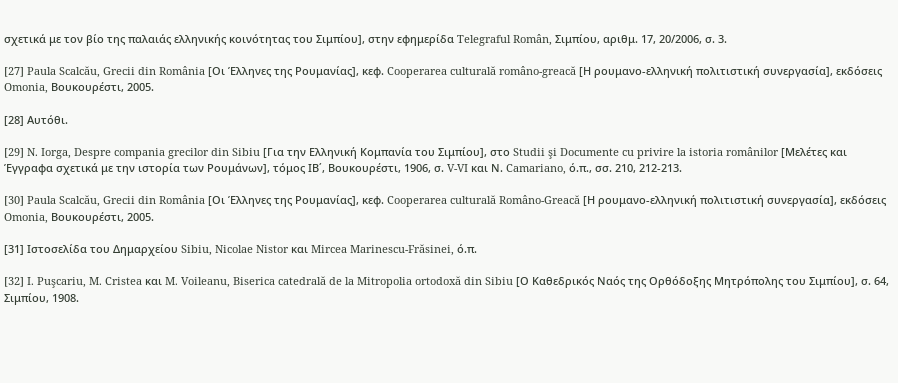σχετικά με τον βίο της παλαιάς ελληνικής κοινότητας του Σιμπίου], στην εφημερίδα Telegraful Român, Σιμπίου, αριθμ. 17, 20/2006, σ. 3.

[27] Paula Scalcău, Grecii din România [Οι Έλληνες της Ρουμανίας], κεφ. Cooperarea culturală româno-greacă [Η ρουμανο-ελληνική πολιτιστική συνεργασία], εκδόσεις Omonia, Βουκουρέστι, 2005.

[28] Αυτόθι.

[29] N. Iorga, Despre compania grecilor din Sibiu [Για την Ελληνική Κομπανία του Σιμπίου], στο Studii şi Documente cu privire la istoria românilor [Μελέτες και Έγγραφα σχετικά με την ιστορία των Ρουμάνων], τόμος ΙΒ΄, Βουκουρέστι, 1906, σ. V-VI και Ν. Camariano, ό.π., σσ. 210, 212-213.

[30] Paula Scalcău, Grecii din România [Οι Έλληνες της Ρουμανίας], κεφ. Cooperarea culturală Româno-Greacă [Η ρουμανο-ελληνική πολιτιστική συνεργασία], εκδόσεις Omonia, Βουκουρέστι, 2005.

[31] Ιστοσελίδα του Δημαρχείου Sibiu, Nicolae Nistor και Mircea Marinescu-Frăsinei, ό.π.

[32] I. Puşcariu, M. Cristea και M. Voileanu, Biserica catedrală de la Mitropolia ortodoxă din Sibiu [Ο Καθεδρικός Ναός της Ορθόδοξης Μητρόπολης του Σιμπίου], σ. 64, Σιμπίου, 1908.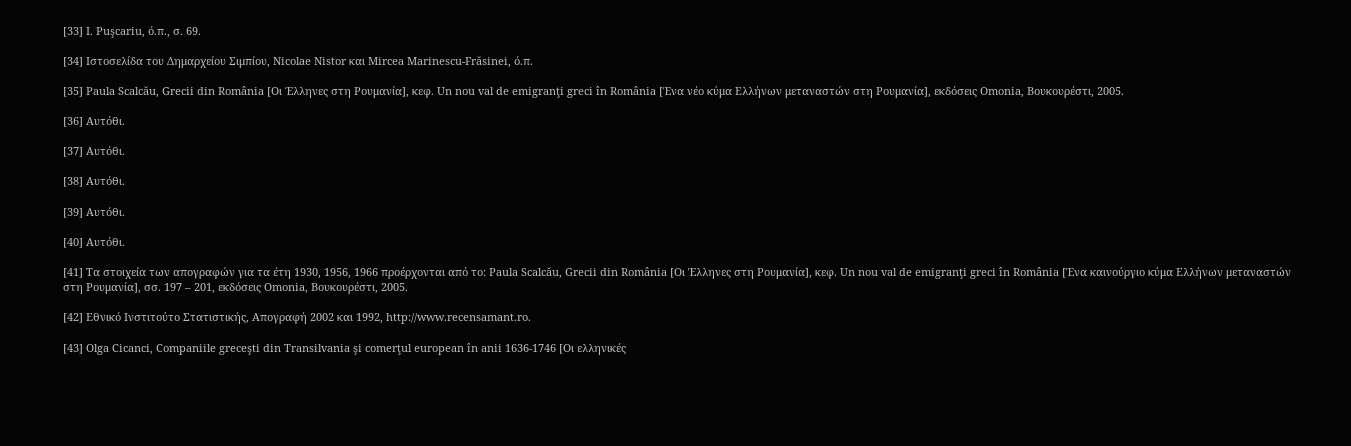[33] I. Puşcariu, ό.π., σ. 69.

[34] Ιστοσελίδα του Δημαρχείου Σιμπίου, Nicolae Nistor και Mircea Marinescu-Frăsinei, ό.π.

[35] Paula Scalcău, Grecii din România [Οι Έλληνες στη Ρουμανία], κεφ. Un nou val de emigranţi greci în România [Ένα νέο κύμα Ελλήνων μεταναστών στη Ρουμανία], εκδόσεις Omonia, Βουκουρέστι, 2005.

[36] Αυτόθι.

[37] Αυτόθι.

[38] Αυτόθι.

[39] Αυτόθι.

[40] Αυτόθι.

[41] Τα στοιχεία των απογραφών για τα έτη 1930, 1956, 1966 προέρχονται από το: Paula Scalcău, Grecii din România [Οι Έλληνες στη Ρουμανία], κεφ. Un nou val de emigranţi greci în România [Ένα καινούργιο κύμα Ελλήνων μεταναστών στη Ρουμανία], σσ. 197 – 201, εκδόσεις Omonia, Βουκουρέστι, 2005.

[42] Εθνικό Ινστιτούτο Στατιστικής, Απογραφή 2002 και 1992, http://www.recensamant.ro.

[43] Olga Cicanci, Companiile greceşti din Transilvania şi comerţul european în anii 1636-1746 [Οι ελληνικές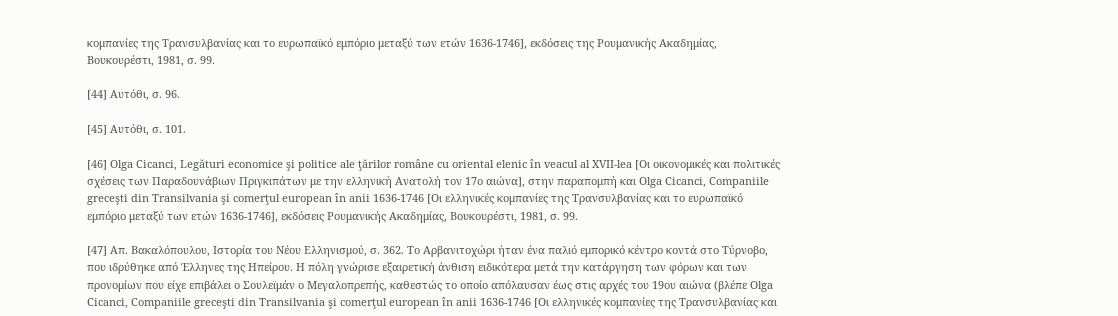κομπανίες της Tρανσυλβανίας και το ευρωπαϊκό εμπόριο μεταξύ των ετών 1636-1746], εκδόσεις της Ρουμανικής Ακαδημίας, Βουκουρέστι, 1981, σ. 99.

[44] Αυτόθι, σ. 96.

[45] Αυτόθι, σ. 101.

[46] Olga Cicanci, Legături economice şi politice ale ţărilor române cu oriental elenic în veacul al XVII-lea [Οι οικονομικές και πολιτικές σχέσεις των Παραδουνάβιων Πριγκιπάτων με την ελληνική Ανατολή τον 17ο αιώνα], στην παραπομπή και Olga Cicanci, Companiile greceşti din Transilvania şi comerţul european în anii 1636-1746 [Οι ελληνικές κομπανίες της Tρανσυλβανίας και το ευρωπαϊκό εμπόριο μεταξύ των ετών 1636-1746], εκδόσεις Ρουμανικής Ακαδημίας, Βουκουρέστι, 1981, σ. 99.

[47] Απ. Βακαλόπουλου, Ιστορία του Νέου Ελληνισμού, σ. 362. Το Αρβανιτοχώρι ήταν ένα παλιό εμπορικό κέντρο κοντά στο Τύρνοβο, που ιδρύθηκε από Έλληνες της Ηπείρου. Η πόλη γνώρισε εξαιρετική άνθιση ειδικότερα μετά την κατάργηση των φόρων και των προνομίων που είχε επιβάλει ο Σουλεϊμάν ο Μεγαλοπρεπής, καθεστώς το οποίο απόλαυσαν έως στις αρχές του 19ου αιώνα (βλέπε Olga Cicanci, Companiile greceşti din Transilvania şi comerţul european în anii 1636-1746 [Οι ελληνικές κομπανίες της Τρανσυλβανίας και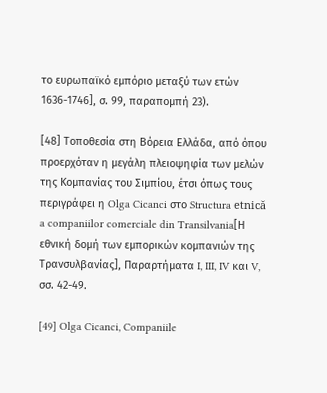το ευρωπαϊκό εμπόριο μεταξύ των ετών 1636-1746], σ. 99, παραπομπή 23).

[48] Τοποθεσία στη Βόρεια Ελλάδα, από όπου προερχόταν η μεγάλη πλειοψηφία των μελών της Κομπανίας του Σιμπίου, έτσι όπως τους περιγράφει η Olga Cicanci στο Structura etnică a companiilor comerciale din Transilvania[Η εθνική δομή των εμπορικών κομπανιών της Τρανσυλβανίας], Παραρτήματα I, III, IV και V, σσ. 42-49.

[49] Olga Cicanci, Companiile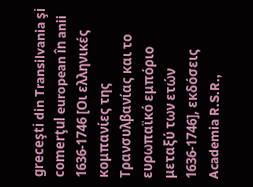greceşti din Transilvania şi comerţul european în anii 1636-1746 [Οι ελληνικές κομπανίες της Τρανσυλβανίας και το ευρωπαϊκό εμπόριο μεταξύ των ετών 1636-1746], εκδόσεις Academia R.S.R.,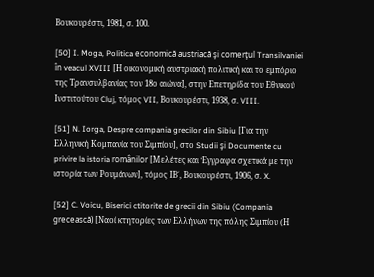Βουκουρέστι, 1981, σ. 100.

[50] I. Moga, Politica economică austriacă şi comerţul Transilvaniei în veacul XVIII [Η οικονομική αυστριακή πολιτική και το εμπόριο της Τρανσυλβανίας τον 18ο αιώνα], στην Επετηρίδα του Εθνικού Ινστιτούτου Cluj, τόμος VII, Βουκουρέστι, 1938, σ. VIII.

[51] N. Iorga, Despre compania grecilor din Sibiu [Για την Ελληνική Κομπανία του Σιμπίου], στο Studii şi Documente cu privire la istoria românilor [Μελέτες και Έγγραφα σχετικά με την ιστορία των Ρουμάνων], τόμος ΙΒ΄, Βουκουρέστι, 1906, σ. X.

[52] C. Voicu, Biserici ctitorite de grecii din Sibiu (Compania grecească) [Ναοί κτητορίες των Ελλήνων της πόλης Σιμπίου (Η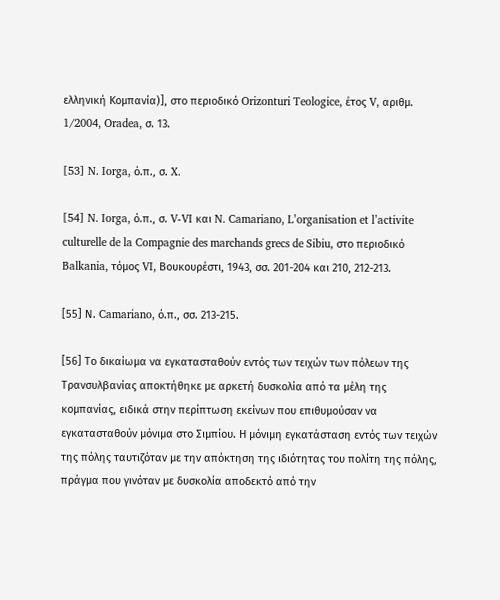ελληνική Κομπανία)], στο περιοδικό Orizonturi Teologice, έτος V, αριθμ. 1/2004, Oradea, σ. 13.

[53] N. Iorga, ό.π., σ. X.

[54] N. Iorga, ό.π., σ. V-VI και N. Camariano, L’organisation et l’activite culturelle de la Compagnie des marchands grecs de Sibiu, στο περιοδικό Balkania, τόμος VI, Βουκουρέστι, 1943, σσ. 201-204 και 210, 212-213.

[55] Ν. Camariano, ό.π., σσ. 213-215.

[56] Το δικαίωμα να εγκατασταθούν εντός των τειχών των πόλεων της Τρανσυλβανίας αποκτήθηκε με αρκετή δυσκολία από τα μέλη της κομπανίας, ειδικά στην περίπτωση εκείνων που επιθυμούσαν να εγκατασταθούν μόνιμα στο Σιμπίου. Η μόνιμη εγκατάσταση εντός των τειχών της πόλης ταυτιζόταν με την απόκτηση της ιδιότητας του πολίτη της πόλης, πράγμα που γινόταν με δυσκολία αποδεκτό από την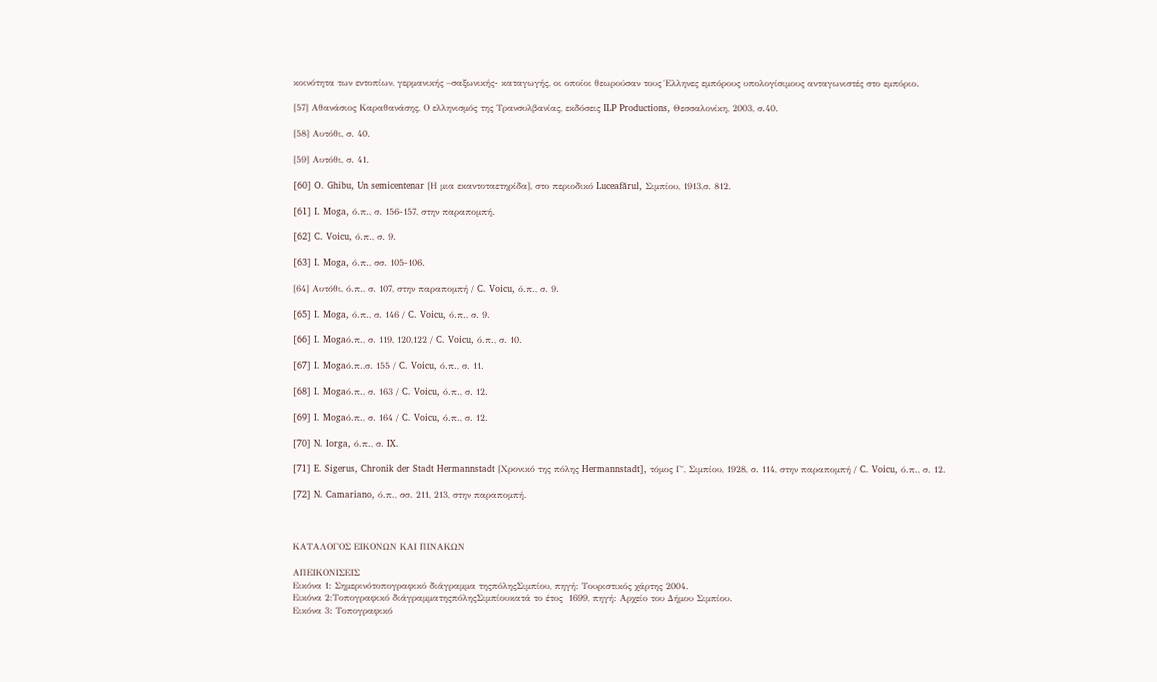κοινότητα των εντοπίων, γερμανικής –σαξωνικής- καταγωγής, οι οποίοι θεωρούσαν τους Έλληνες εμπόρους υπολογίσιμους ανταγωνιστές στο εμπόριο.

[57] Αθανάσιος Καραθανάσης, Ο ελληνισμός της Τρανσυλβανίας, εκδόσεις ILP Productions, Θεσσαλονίκη, 2003, σ.40.

[58] Αυτόθι, σ. 40.

[59] Αυτόθι, σ. 41.

[60] O. Ghibu, Un semicentenar [Η μια εκαντοταετηρίδα], στο περιοδικό Luceafărul, Σιμπίου, 1913,σ. 812.

[61] I. Moga, ό.π., σ. 156-157, στην παραπομπή.

[62] C. Voicu, ό.π., σ. 9.

[63] I. Moga, ό.π., σσ. 105-106.

[64] Αυτόθι, ό.π., σ. 107, στην παραπομπή / C. Voicu, ό.π., σ. 9.

[65] I. Moga, ό.π., σ. 146 / C. Voicu, ό.π., σ. 9.

[66] I. Mogaό.π., σ. 119, 120,122 / C. Voicu, ό.π., σ. 10.

[67] I. Mogaό.π.,σ. 155 / C. Voicu, ό.π., σ. 11.

[68] I. Mogaό.π., σ. 163 / C. Voicu, ό.π., σ. 12.

[69] I. Mogaό.π., σ. 164 / C. Voicu, ό.π., σ. 12.

[70] N. Iorga, ό.π., σ. IX.

[71] E. Sigerus, Chronik der Stadt Hermannstadt [Χρονικό της πόλης Hermannstadt], τόμος Γ΄, Σιμπίου, 1928, σ. 114, στην παραπομπή / C. Voicu, ό.π., σ. 12.

[72] N. Camariano, ό.π., σσ. 211, 213, στην παραπομπή.



ΚΑΤΑΛΟΓΟΣ ΕΙΚΟΝΩΝ ΚΑΙ ΠΙΝΑΚΩΝ

ΑΠΕΙΚΟΝΙΣΕΙΣ
Εικόνα 1: Σημερινότοπογραφικό διάγραμμα τηςπόληςΣιμπίου, πηγή: Τουριστικός χάρτης 2004.
Εικόνα 2:Τοπογραφικό διάγραμματηςπόληςΣιμπίουκατά το έτος  1699, πηγή: Αρχείο του Δήμου Σιμπίου.
Εικόνα 3: Τοπογραφικό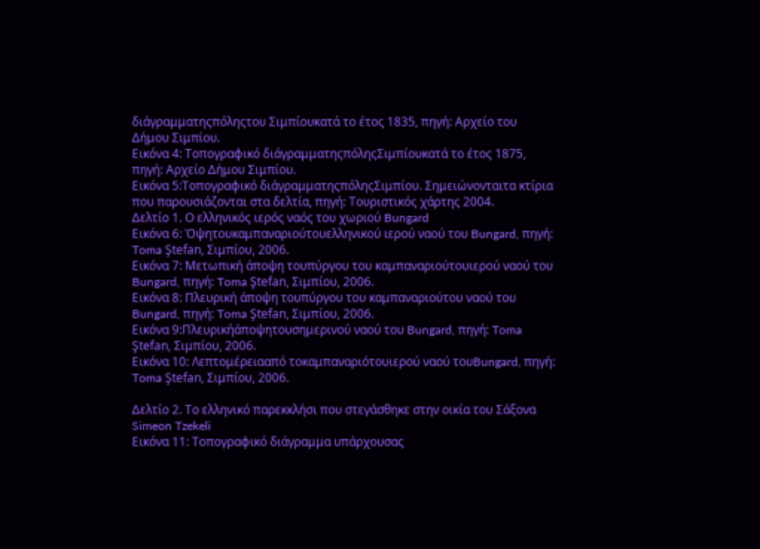διάγραμματηςπόληςτου Σιμπίουκατά το έτος 1835, πηγή: Αρχείο του Δήμου Σιμπίου.
Εικόνα 4: Τοπογραφικό διάγραμματηςπόληςΣιμπίουκατά το έτος 1875, πηγή: Αρχείο Δήμου Σιμπίου.
Εικόνα 5:Τοπογραφικό διάγραμματηςπόληςΣιμπίου. Σημειώνονταιτα κτίρια που παρουσιάζονται στα δελτία, πηγή: Τουριστικός χάρτης 2004.
Δελτίο 1. Ο ελληνικός ιερός ναός του χωριού Bungard
Εικόνα 6: Όψητουκαμπαναριούτουελληνικού ιερού ναού του Bungard, πηγή: Toma Ştefan, Σιμπίου, 2006.
Εικόνα 7: Μετωπική άποψη τουπύργου του καμπαναριούτουιερού ναού του Bungard, πηγή: Toma Ştefan, Σιμπίου, 2006.
Εικόνα 8: Πλευρική άποψη τουπύργου του καμπαναριούτου ναού του Bungard, πηγή: Toma Ştefan, Σιμπίου, 2006.
Εικόνα 9:Πλευρικήάποψητουσημερινού ναού του Bungard, πηγή: Toma Ştefan, Σιμπίου, 2006.
Εικόνα 10: Λεπτομέρειααπό τοκαμπαναριότουιερού ναού τουBungard, πηγή: Toma Ştefan, Σιμπίου, 2006.

Δελτίο 2. Το ελληνικό παρεκκλήσι που στεγάσθηκε στην οικία του Σάξονα Simeon Tzekeli
Εικόνα 11: Τοπογραφικό διάγραμμα υπάρχουσας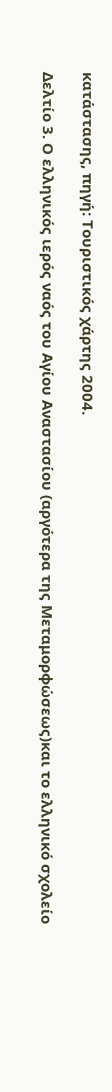κατάστασης, πηγή: Τουριστικός χάρτης 2004.

Δελτίο 3. Ο ελληνικός ιερός ναός του Αγίου Αναστασίου (αργότερα της Μεταμορφώσεως)και το ελληνικό σχολείο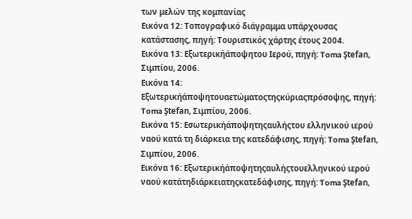των μελών της κομπανίας
Εικόνα 12: Τοπογραφικό διάγραμμα υπάρχουσας κατάστασης, πηγή: Τουριστικός χάρτης έτους 2004.
Εικόνα 13: Εξωτερικήάποψητου Ιερού, πηγή: Toma Ştefan, Σιμπίου, 2006.
Εικόνα 14: Εξωτερικήάποψητουαετώματοςτηςκύριαςπρόσοψης, πηγή: Toma Ştefan, Σιμπίου, 2006.
Εικόνα 15: Εσωτερικήάποψητηςαυλήςτου ελληνικού ιερού ναού κατά τη διάρκεια της κατεδάφισης, πηγή: Toma Ştefan, Σιμπίου, 2006.
Εικόνα 16: Εξωτερικήάποψητηςαυλήςτουελληνικού ιερού ναού κατάτηδιάρκειατηςκατεδάφισης, πηγή: Toma Ştefan,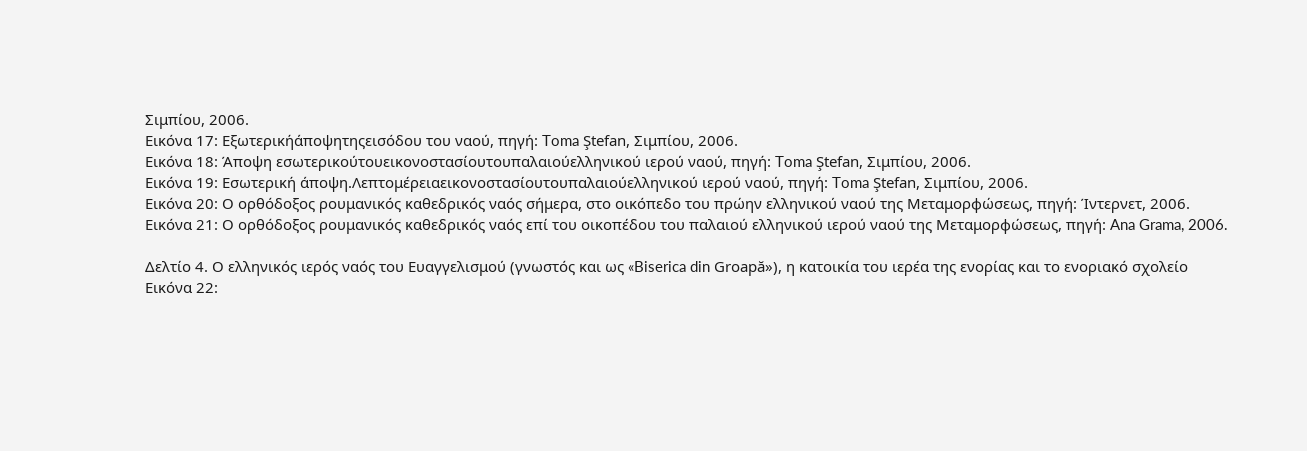Σιμπίου, 2006.
Εικόνα 17: Εξωτερικήάποψητηςεισόδου του ναού, πηγή: Toma Ştefan, Σιμπίου, 2006.
Εικόνα 18: Άποψη εσωτερικούτουεικονοστασίουτουπαλαιούελληνικού ιερού ναού, πηγή: Toma Ştefan, Σιμπίου, 2006.
Εικόνα 19: Εσωτερική άποψη.Λεπτομέρειαεικονοστασίουτουπαλαιούελληνικού ιερού ναού, πηγή: Toma Ştefan, Σιμπίου, 2006.
Εικόνα 20: Ο ορθόδοξος ρουμανικός καθεδρικός ναός σήμερα, στο οικόπεδο του πρώην ελληνικού ναού της Μεταμορφώσεως, πηγή: Ίντερνετ, 2006.
Εικόνα 21: Ο ορθόδοξος ρουμανικός καθεδρικός ναός επί του οικοπέδου του παλαιού ελληνικού ιερού ναού της Μεταμορφώσεως, πηγή: Ana Grama, 2006.

Δελτίο 4. Ο ελληνικός ιερός ναός του Ευαγγελισμού (γνωστός και ως «Biserica din Groapă»), η κατοικία του ιερέα της ενορίας και το ενοριακό σχολείο
Εικόνα 22: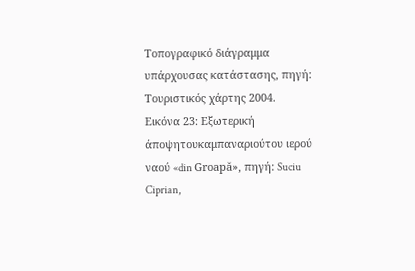Τοπογραφικό διάγραμμα υπάρχουσας κατάστασης, πηγή: Τουριστικός χάρτης 2004.
Εικόνα 23: Εξωτερική άποψητουκαμπαναριούτου ιερού ναού «din Groapă», πηγή: Suciu Ciprian,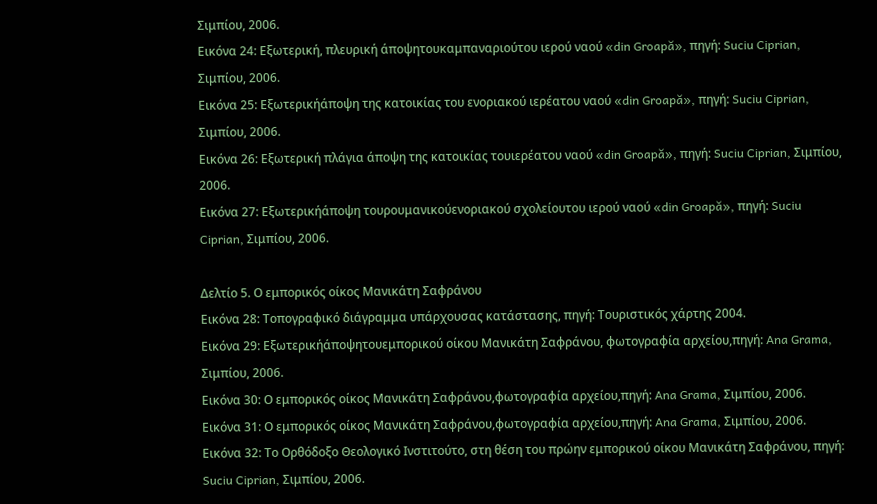Σιμπίου, 2006.
Εικόνα 24: Εξωτερική, πλευρική άποψητουκαμπαναριούτου ιερού ναού «din Groapă», πηγή: Suciu Ciprian, Σιμπίου, 2006.
Εικόνα 25: Εξωτερικήάποψη της κατοικίας του ενοριακού ιερέατου ναού «din Groapă», πηγή: Suciu Ciprian, Σιμπίου, 2006.
Εικόνα 26: Εξωτερική πλάγια άποψη της κατοικίας τουιερέατου ναού «din Groapă», πηγή: Suciu Ciprian, Σιμπίου, 2006.
Εικόνα 27: Εξωτερικήάποψη τουρουμανικούενοριακού σχολείουτου ιερού ναού «din Groapă», πηγή: Suciu Ciprian, Σιμπίου, 2006.

Δελτίο 5. Ο εμπορικός οίκος Μανικάτη Σαφράνου
Εικόνα 28: Τοπογραφικό διάγραμμα υπάρχουσας κατάστασης, πηγή: Τουριστικός χάρτης 2004.
Εικόνα 29: Εξωτερικήάποψητουεμπορικού οίκου Μανικάτη Σαφράνου, φωτογραφία αρχείου,πηγή: Ana Grama, Σιμπίου, 2006.
Εικόνα 30: Ο εμπορικός οίκος Μανικάτη Σαφράνου,φωτογραφία αρχείου,πηγή: Ana Grama, Σιμπίου, 2006.
Εικόνα 31: Ο εμπορικός οίκος Μανικάτη Σαφράνου,φωτογραφία αρχείου,πηγή: Ana Grama, Σιμπίου, 2006.
Εικόνα 32: Το Ορθόδοξο Θεολογικό Ινστιτούτο, στη θέση του πρώην εμπορικού οίκου Μανικάτη Σαφράνου, πηγή: Suciu Ciprian, Σιμπίου, 2006.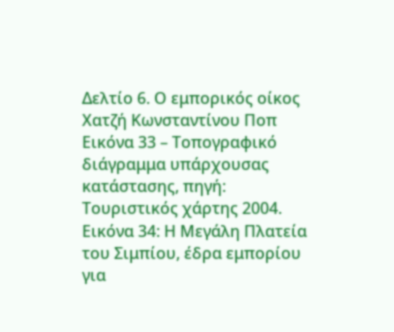Δελτίο 6. Ο εμπορικός οίκος Χατζή Κωνσταντίνου Ποπ
Εικόνα 33 – Τοπογραφικό διάγραμμα υπάρχουσας κατάστασης, πηγή: Τουριστικός χάρτης 2004.
Εικόνα 34: Η Μεγάλη Πλατεία του Σιμπίου, έδρα εμπορίου για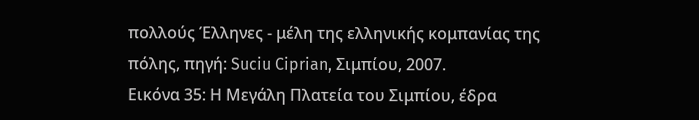πολλούς Έλληνες - μέλη της ελληνικής κομπανίας της πόλης, πηγή: Suciu Ciprian, Σιμπίου, 2007.
Εικόνα 35: Η Μεγάλη Πλατεία του Σιμπίου, έδρα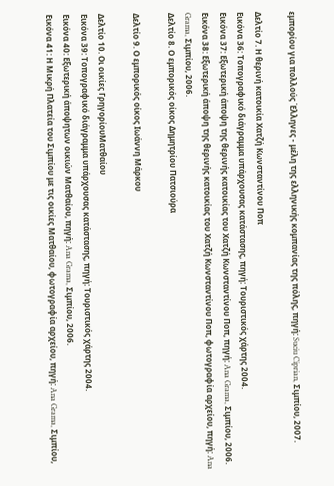εμπορίου για πολλούς Έλληνες - μέλη της ελληνικής κομπανίας της πόλης, πηγή: Suciu Ciprian, Σιμπίου, 2007.

Δελτίο 7. Η θερινή κατοικία Χατζή Κωνσταντίνου Ποπ
Εικόνα 36: Τοπογραφικό διάγραμμα υπάρχουσας κατάστασης, πηγή: Τουριστικός χάρτης 2004.
Εικόνα 37: Εξωτερική άποψη της θερινής κατοικίας του Χατζή Κωνσταντίνου Ποπ, πηγή: Ana Grama, Σιμπίου, 2006.
Εικόνα 38: Εξωτερική άποψη της θερινής κατοικίας του Χατζή Κωνσταντίνου Ποπ, φωτογραφία αρχείου, πηγή: Ana Grama, Σιμπίου, 2006.
Δελτίο 8. Ο εμπορικός οίκος Δημητρίου Πατσιούρα

Δελτίο 9. Ο εμπορικός οίκος Ιωάννη Μάρκου

Δελτίο 10. Οι οικίες ΓρηγορίουΜατθαίου
Εικόνα 39: Τοπογραφικό διάγραμμα υπάρχουσας κατάστασης, πηγή: Τουριστικός χάρτης 2004.
Εικόνα 40: Εξωτερική άποψητων οικιών Ματθαίου, πηγή: Ana Grama, Σιμπίου, 2006.
Εικόνα 41: Η Μικρή Πλατεία του Σιμπίου με τις οικίες Ματθαίου, φωτογραφία αρχείου, πηγή: Ana Grama, Σιμπίου,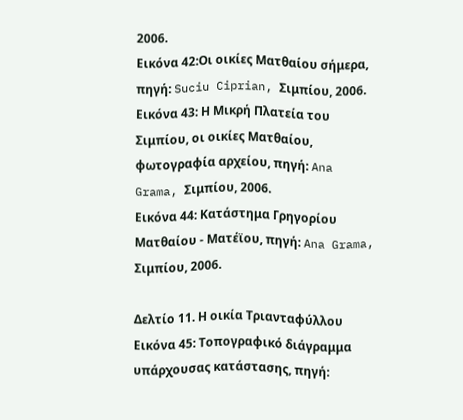2006.
Εικόνα 42:Οι οικίες Ματθαίου σήμερα, πηγή: Suciu Ciprian, Σιμπίου, 2006.
Εικόνα 43: Η Μικρή Πλατεία του Σιμπίου, οι οικίες Ματθαίου, φωτογραφία αρχείου, πηγή: Ana Grama, Σιμπίου, 2006.
Εικόνα 44: Κατάστημα Γρηγορίου Ματθαίου - Ματέϊου, πηγή: Ana Grama, Σιμπίου, 2006.

Δελτίο 11. Η οικία Τριανταφύλλου
Εικόνα 45: Τοπογραφικό διάγραμμα υπάρχουσας κατάστασης, πηγή: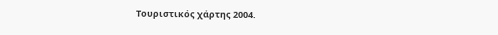Τουριστικός χάρτης 2004.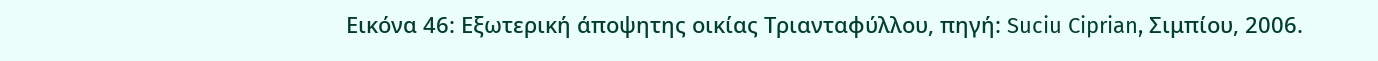Εικόνα 46: Εξωτερική άποψητης οικίας Τριανταφύλλου, πηγή: Suciu Ciprian, Σιμπίου, 2006.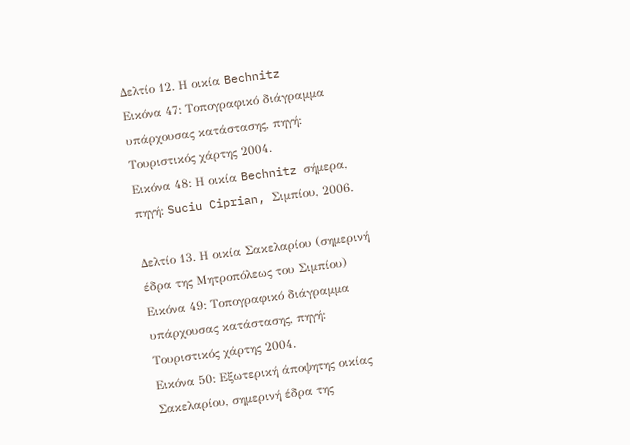Δελτίο 12. Η οικία Bechnitz
Εικόνα 47: Τοπογραφικό διάγραμμα υπάρχουσας κατάστασης, πηγή: Τουριστικός χάρτης 2004.
Εικόνα 48: Η οικία Bechnitz σήμερα, πηγή: Suciu Ciprian, Σιμπίου, 2006.

Δελτίο 13. Η οικία Σακελαρίου (σημερινή έδρα της Μητροπόλεως του Σιμπίου)
Εικόνα 49: Τοπογραφικό διάγραμμα υπάρχουσας κατάστασης, πηγή: Τουριστικός χάρτης 2004.
Εικόνα 50: Εξωτερική άποψητης οικίας Σακελαρίου, σημερινή έδρα της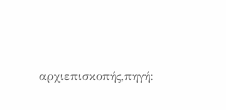αρχιεπισκοπής,πηγή: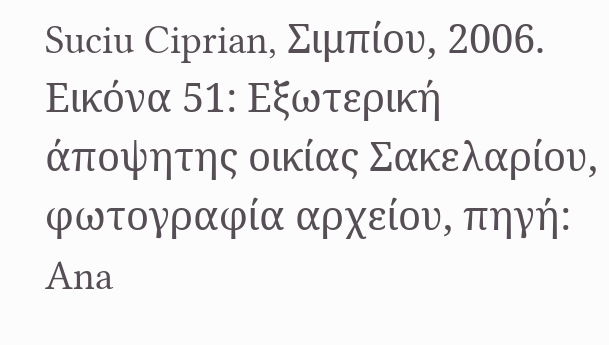Suciu Ciprian, Σιμπίου, 2006.
Εικόνα 51: Εξωτερική άποψητης οικίας Σακελαρίου, φωτογραφία αρχείου, πηγή: Ana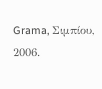Grama, Σιμπίου, 2006.